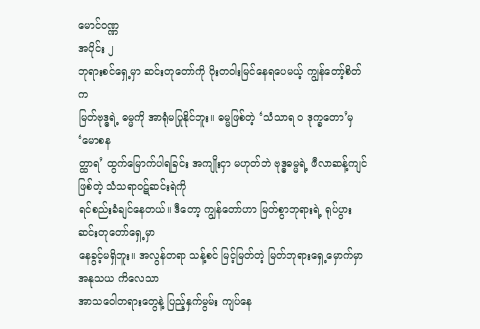မောင်ဝဏ္ဏ
အပိုင်း ၂
ဘုရားစင်ရှေ့မှာ ဆင်းတုတော်ကို ဝိုးတဝါးမြင်နေရပေမယ့် ကျွန်တော့်စိတ်က
မြတ်ဗုဒ္ဓရဲ့ ဓမ္မကို အာရုံမပြုနိုင်ဘူး။ ဓမ္မဖြစ်တဲ့ ‘သံသာရ ဝ ဒုက္ခတော’မှ ‘မောစန
တ္ထာရ’ ထွက်မြောက်ပါရခြင်း အကျိုးငှာ မဟုတ်ဘဲ ဗုဒ္ဓဓမ္မရဲ့ ဖီလာဆန့်ကျင်ဖြစ်တဲ့ သံသရာဝဋ်ဆင်းရဲကို
ရင်စည်းခံချင်နေတယ်။ ဒီတော့ ကျွန်တော်ဟာ မြတ်စွာဘုရားရဲ့ ရုပ်ပွားဆင်းတုတော်ရှေ့မှာ
နေခွင့်မရှိဘူး။ အလွန်တရာ သန့်စင် မြင့်မြတ်တဲ့ မြတ်ဘုရားရှေ့မှောက်မှာ အနုသယ ကိလေသာ
အာသဝေါတရားတွေနဲ့ ပြည့်နှက်မွမ်း ကျပ်နေ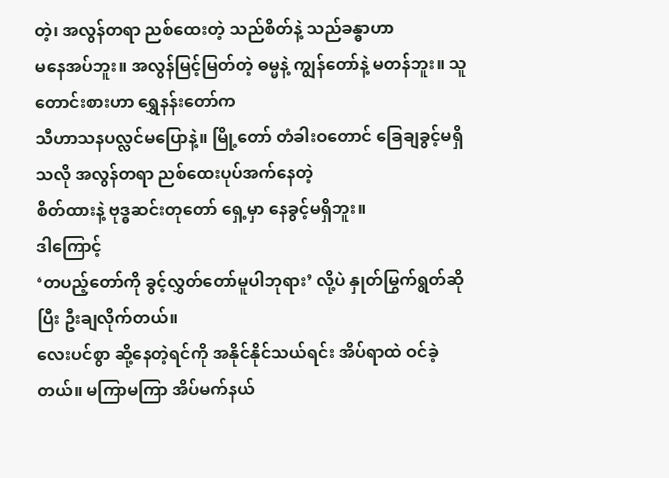တဲ့၊ အလွန်တရာ ညစ်ထေးတဲ့ သည်စိတ်နဲ့ သည်ခန္ဓာဟာ
မနေအပ်ဘူး။ အလွန်မြင့်မြတ်တဲ့ ဓမ္မနဲ့ ကျွန်တော်နဲ့ မတန်ဘူး။ သူတောင်းစားဟာ ရွှေနန်းတော်က
သီဟာသနပလ္လင်မပြောနဲ့။ မြို့တော် တံခါးဝတောင် ခြေချခွင့်မရှိသလို အလွန်တရာ ညစ်ထေးပုပ်အက်နေတဲ့
စိတ်ထားနဲ့ ဗုဒ္ဓဆင်းတုတော် ရှေ့မှာ နေခွင့်မရှိဘူး။
ဒါကြောင့်
‘တပည့်တော်ကို ခွင့်လွှတ်တော်မူပါဘုရား’ လို့ပဲ နှုတ်မြွက်ရွတ်ဆိုပြီး ဦးချလိုက်တယ်။
လေးပင်စွာ ဆို့နေတဲ့ရင်ကို အနိုင်နိုင်သယ်ရင်း အိပ်ရာထဲ ဝင်ခဲ့တယ်။ မကြာမကြာ အိပ်မက်နယ်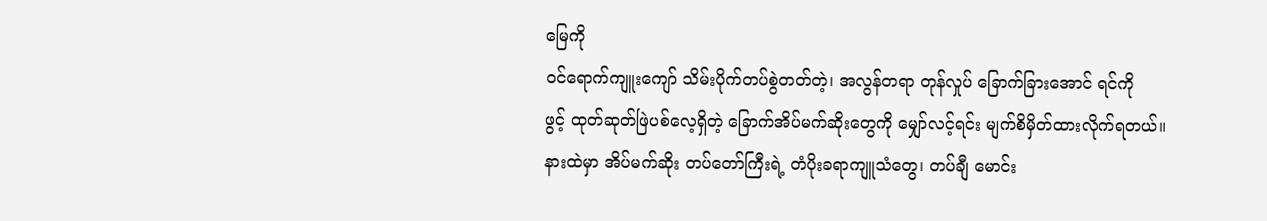မြေကို
ဝင်ရောက်ကျူးကျော် သိမ်းပိုက်တပ်စွဲတတ်တဲ့၊ အလွန်တရာ တုန်လှုပ် ခြောက်ခြားအောင် ရင်ကို
ဖွင့် ထုတ်ဆုတ်ဖြဲပစ်လေ့ရှိတဲ့ ခြောက်အိပ်မက်ဆိုးတွေကို မျှော်လင့်ရင်း မျက်စိမှိတ်ထားလိုက်ရတယ်။
နားထဲမှာ အိပ်မက်ဆိုး တပ်တော်ကြီးရဲ့ တံပိုးခရာကျူသံတွေ၊ တပ်ချီ မောင်း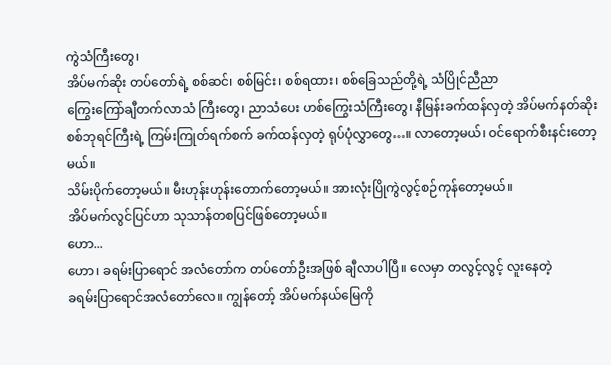ကွဲသံကြီးတွေ၊
အိပ်မက်ဆိုး တပ်တော်ရဲ့ စစ်ဆင်၊ စစ်မြင်း၊ စစ်ရထား၊ စစ်ခြေသည်တို့ရဲ့ သံပြိုင်ညီညာ
ကြွေးကြော်ချီတက်လာသံ ကြီးတွေ၊ ညာသံပေး ဟစ်ကြွေးသံကြီးတွေ၊ နီမြန်းခက်ထန်လှတဲ့ အိပ်မက်နတ်ဆိုး
စစ်ဘုရင်ကြီးရဲ့ ကြမ်းကြုတ်ရက်စက် ခက်ထန်လှတဲ့ ရုပ်ပုံလွှာတွေ…။ လာတော့မယ်၊ ဝင်ရောက်စီးနင်းတော့မယ်။
သိမ်းပိုက်တော့မယ်။ မီးဟုန်းဟုန်းတောက်တော့မယ်။ အားလုံးပြိုကွဲလွင့်စဉ်ကုန်တော့မယ်။
အိပ်မက်လွင်ပြင်ဟာ သုသာန်တစပြင်ဖြစ်တော့မယ်။
ဟော...
ဟော၊ ခရမ်းပြာရောင် အလံတော်က တပ်တော်ဦးအဖြစ် ချီလာပါပြီ။ လေမှာ တလွင့်လွင့် လူးနေတဲ့
ခရမ်းပြာရောင်အလံတော်လေ။ ကျွန်တော့် အိပ်မက်နယ်မြေကို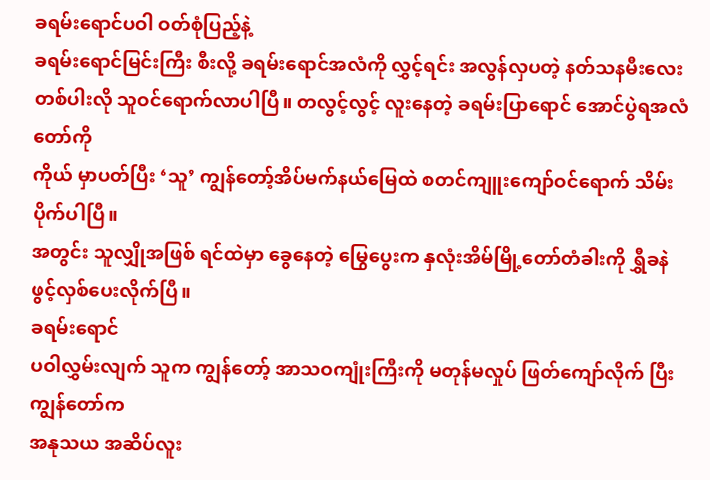ခရမ်းရောင်ပဝါ ဝတ်စုံပြည့်နဲ့
ခရမ်းရောင်မြင်းကြီး စီးလို့ ခရမ်းရောင်အလံကို လွှင့်ရင်း အလွန်လှပတဲ့ နတ်သနမီးလေး
တစ်ပါးလို သူဝင်ရောက်လာပါပြီ။ တလွင့်လွင့် လူးနေတဲ့ ခရမ်းပြာရောင် အောင်ပွဲရအလံတော်ကို
ကိုယ် မှာပတ်ပြီး ‘သူ’ ကျွန်တော့်အိပ်မက်နယ်မြေထဲ စတင်ကျူးကျော်ဝင်ရောက် သိမ်းပိုက်ပါပြီ။
အတွင်း သူလျှိုအဖြစ် ရင်ထဲမှာ ခွေနေတဲ့ မြွေပွေးက နှလုံးအိမ်မြို့တော်တံခါးကို ရွှီခနဲ
ဖွင့်လှစ်ပေးလိုက်ပြီ။
ခရမ်းရောင်
ပဝါလွှမ်းလျက် သူက ကျွန်တော့် အာသဝကျုံးကြီးကို မတုန်မလှုပ် ဖြတ်ကျော်လိုက် ပြီး ကျွန်တော်က
အနုသယ အဆိပ်လူး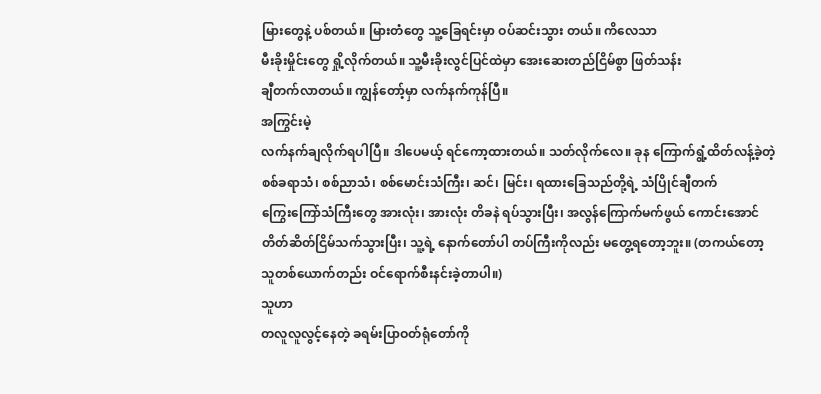မြားတွေနဲ့ ပစ်တယ်။ မြားတံတွေ သူ့ခြေရင်းမှာ ဝပ်ဆင်းသွား တယ်။ ကိလေသာ
မီးခိုးမှိုင်းတွေ ရှို့လိုက်တယ်။ သူ့မီးခိုးလွင်ပြင်ထဲမှာ အေးဆေးတည်ငြိမ်စွာ ဖြတ်သန်း
ချီတက်လာတယ်။ ကျွန်တော့်မှာ လက်နက်ကုန်ပြီ။
အကြွင်းမဲ့
လက်နက်ချလိုက်ရပါပြီ။ ဒါပေမယ့် ရင်ကော့ထားတယ်။ သတ်လိုက်လေ။ ခုန ကြောက်ရွံ့ထိတ်လန့်ခဲ့တဲ့
စစ်ခရာသံ၊ စစ်ညာသံ၊ စစ်မောင်းသံကြီး၊ ဆင်၊ မြင်း၊ ရထားခြေသည်တို့ရဲ့ သံပြိုင်ချီတက်
ကြွေးကြော်သံကြီးတွေ အားလုံး၊ အားလုံး တိခနဲ ရပ်သွားပြီး၊ အလွန်ကြောက်မက်ဖွယ် ကောင်းအောင်
တိတ်ဆိတ်ငြိမ်သက်သွားပြီး၊ သူ့ရဲ့ နောက်တော်ပါ တပ်ကြီးကိုလည်း မတွေ့ရတော့ဘူး။ (တကယ်တော့
သူတစ်ယောက်တည်း ဝင်ရောက်စီးနင်းခဲ့တာပါ။)
သူဟာ
တလူလူလွင့်နေတဲ့ ခရမ်းပြာဝတ်ရုံတော်ကို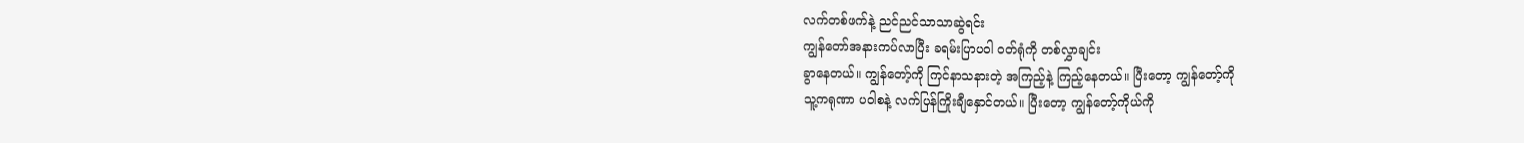လက်တစ်ဖက်နဲ့ ညင်ညင်သာသာဆွဲရင်း
ကျွန်တော်အနားကပ်လာပြီး ခရမ်းပြာပဝါ ဝတ်ရုံကို တစ်လွှာချင်း
ခွာနေတယ်။ ကျွန်တော့်ကို ကြင်နာသနားတဲ့ အကြည့်နဲ့ ကြည့်နေတယ်။ ပြီးတော့ ကျွန်တော့်ကို
သူ့ကရုဏာ ပဝါစနဲ့ လက်ပြန်ကြိုးချီနှောင်တယ်။ ပြီးတော့ ကျွန်တော့်ကိုယ်ကို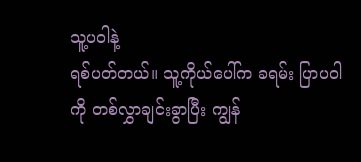သူ့ပဝါနဲ့
ရစ်ပတ်တယ်။ သူ့ကိုယ်ပေါ်က ခရမ်း ပြာပဝါကို တစ်လွှာချင်းခွာပြီး ကျွန်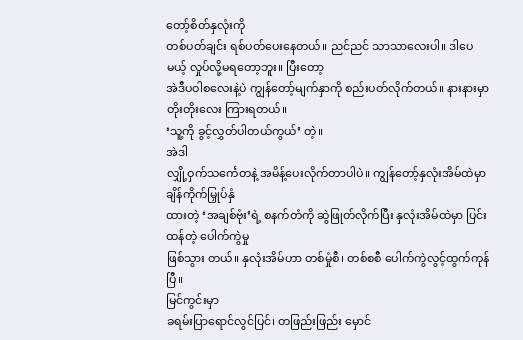တော့်စိတ်နှလုံးကို
တစ်ပတ်ချင်း ရစ်ပတ်ပေးနေတယ်။ ညင်ညင် သာသာလေးပါ။ ဒါပေမယ့် လှုပ်လို့မရတော့ဘူး။ ပြီးတော့
အဲဒီပဝါစလေးနဲ့ပဲ ကျွန်တော့်မျက်နှာကို စည်းပတ်လိုက်တယ်။ နားနားမှာ တိုးတိုးလေး ကြားရတယ်။
‘သူ့ကို ခွင့်လွှတ်ပါတယ်ကွယ်’ တဲ့။
အဲဒါ
လျှို့ဝှက်သင်္ကေတနဲ့ အမိန့်ပေးလိုက်တာပါပဲ။ ကျွန်တော့်နှလုံးအိမ်ထဲမှာ ချိန်ကိုက်မြှုပ်နှံ
ထားတဲ့ ‘အချစ်ဗုံး’ရဲ့ စနက်တံကို ဆွဲဖြုတ်လိုက်ပြီး နှလုံးအိမ်ထဲမှာ ပြင်းထန်တဲ့ ပေါက်ကွဲမှု
ဖြစ်သွား တယ်။ နှလုံးအိမ်ဟာ တစ်မှုံစီ၊ တစ်စစီ ပေါက်ကွဲလွင့်ထွက်ကုန်ပြီ။
မြင်ကွင်းမှာ
ခရမ်းပြာရောင်လွင်ပြင်၊ တဖြည်းဖြည်း မှောင်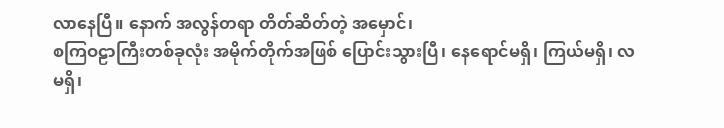လာနေပြီ။ နောက် အလွန်တရာ တိတ်ဆိတ်တဲ့ အမှောင်၊
စကြဝဠာကြီးတစ်ခုလုံး အမိုက်တိုက်အဖြစ် ပြောင်းသွားပြီ၊ နေရောင်မရှိ၊ ကြယ်မရှိ၊ လမရှိ၊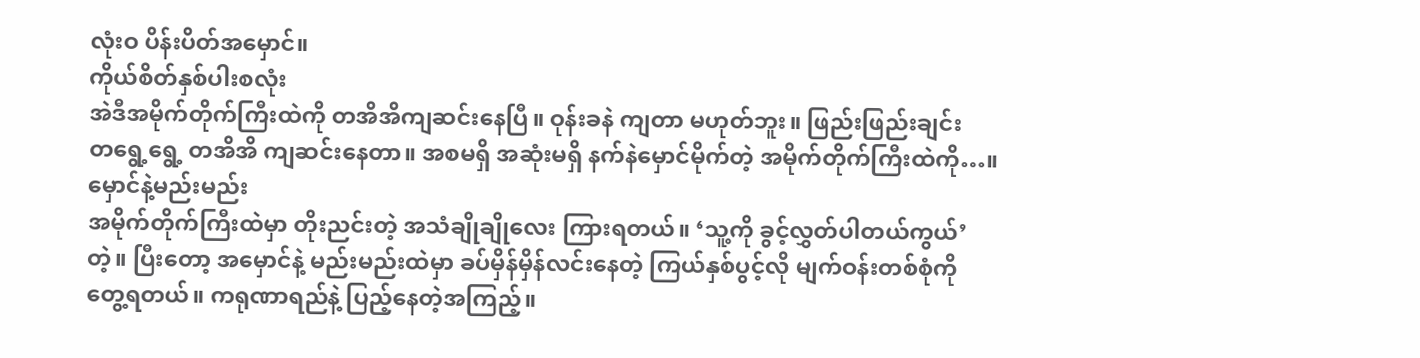လုံးဝ ပိန်းပိတ်အမှောင်။
ကိုယ်စိတ်နှစ်ပါးစလုံး
အဲဒီအမိုက်တိုက်ကြီးထဲကို တအိအိကျဆင်းနေပြီ။ ဝုန်းခနဲ ကျတာ မဟုတ်ဘူး။ ဖြည်းဖြည်းချင်း
တရွေ့ရွေ့ တအိအိ ကျဆင်းနေတာ။ အစမရှိ အဆုံးမရှိ နက်နဲမှောင်မိုက်တဲ့ အမိုက်တိုက်ကြီးထဲကို…။
မှောင်နဲ့မည်းမည်း
အမိုက်တိုက်ကြီးထဲမှာ တိုးညင်းတဲ့ အသံချိုချိုလေး ကြားရတယ်။ ‘သူ့ကို ခွင့်လွှတ်ပါတယ်ကွယ်’
တဲ့။ ပြီးတော့ အမှောင်နဲ့ မည်းမည်းထဲမှာ ခပ်မှိန်မှိန်လင်းနေတဲ့ ကြယ်နှစ်ပွင့်လို မျက်ဝန်းတစ်စုံကို
တွေ့ရတယ်။ ကရုဏာရည်နဲ့ ပြည့်နေတဲ့အကြည့်။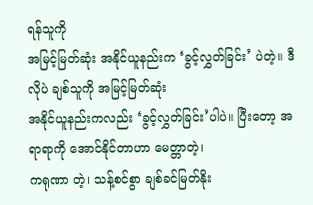ရန်သူကို
အမြင့်မြတ်ဆုံး အနိုင်ယူနည်းက ‘ခွင့်လွှတ်ခြင်း’ ပဲတဲ့။ ဒီလိုပဲ ချစ်သူကို အမြင့်မြတ်ဆုံး
အနိုင်ယူနည်းကလည်း ‘ခွင့်လွှတ်ခြင်း’ပါပဲ။ ပြီးတော့ အရာရာကို အောင်နိုင်တာဟာ မေတ္တာတဲ့၊
ကရုဏာ တဲ့၊ သန့်စင်စွာ ချစ်ခင်မြတ်နိုး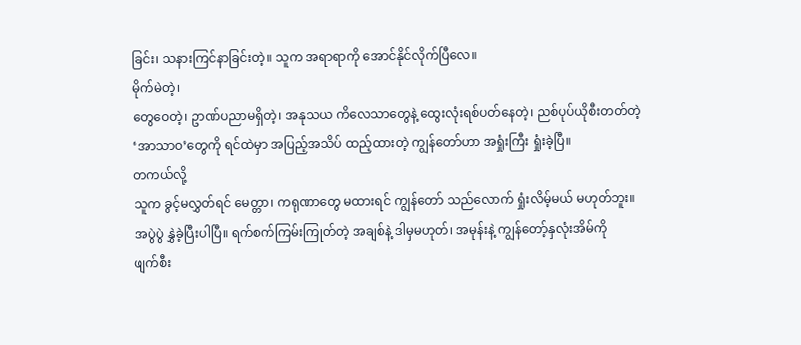ခြင်း၊ သနားကြင်နာခြင်းတဲ့။ သူက အရာရာကို အောင်နိုင်လိုက်ပြီလေ။
မိုက်မဲတဲ့၊
တွေဝေတဲ့၊ ဥာဏ်ပညာမရှိတဲ့၊ အနုသယ ကိလေသာတွေနဲ့ ထွေးလုံးရစ်ပတ်နေတဲ့၊ ညစ်ပုပ်ယိုစီးတတ်တဲ့
‘အာသာဝ’တွေကို ရင်ထဲမှာ အပြည့်အသိပ် ထည့်ထားတဲ့ ကျွန်တော်ဟာ အရှုံးကြီး ရှုံးခဲ့ပြီ။
တကယ်လို့
သူက ခွင့်မလွှတ်ရင် မေတ္တာ၊ ကရုဏာတွေ မထားရင် ကျွန်တော် သည်လောက် ရှုံးလိမ့်မယ် မဟုတ်ဘူး။
အပွဲပွဲ နွှဲခဲ့ပြီးပါပြီ။ ရက်စက်ကြမ်းကြုတ်တဲ့ အချစ်နဲ့ ဒါမှမဟုတ်၊ အမုန်းနဲ့ ကျွန်တော့်နှလုံးအိမ်ကို
ဖျက်စီး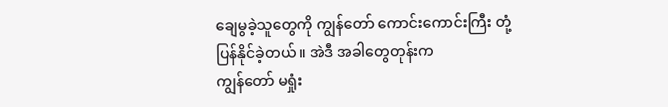ချေမွခဲ့သူတွေကို ကျွန်တော် ကောင်းကောင်းကြီး တုံ့ပြန်နိုင်ခဲ့တယ်။ အဲဒီ အခါတွေတုန်းက
ကျွန်တော် မရှုံး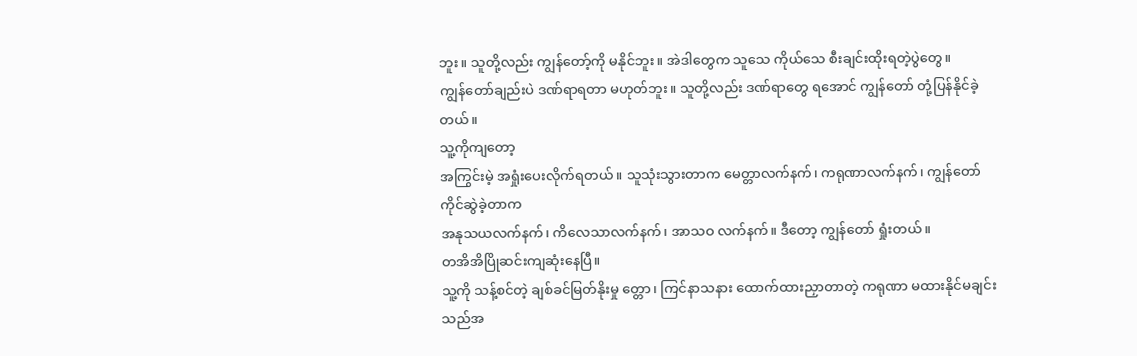ဘူး။ သူတို့လည်း ကျွန်တော့်ကို မနိုင်ဘူး။ အဲဒါတွေက သူသေ ကိုယ်သေ စီးချင်းထိုးရတဲ့ပွဲတွေ။
ကျွန်တော်ချည်းပဲ ဒဏ်ရာရတာ မဟုတ်ဘူး။ သူတို့လည်း ဒဏ်ရာတွေ ရအောင် ကျွန်တော် တုံ့ပြန်နိုင်ခဲ့တယ်။
သူ့ကိုကျတော့
အကြွင်းမဲ့ အရှုံးပေးလိုက်ရတယ်။ သူသုံးသွားတာက မေတ္တာလက်နက်၊ ကရုဏာလက်နက်၊ ကျွန်တော်ကိုင်ဆွဲခဲ့တာက
အနုသယလက်နက်၊ ကိလေသာလက်နက်၊ အာသဝ လက်နက်။ ဒီတော့ ကျွန်တော် ရှုံးတယ်။
တအိအိပြိုဆင်းကျဆုံးနေပြီ။
သူ့ကို သန့်စင်တဲ့ ချစ်ခင်မြတ်နိုးမှု တ္တော၊ ကြင်နာသနား ထောက်ထားညှာတာတဲ့ ကရုဏာ မထားနိုင်မချင်း
သည်အ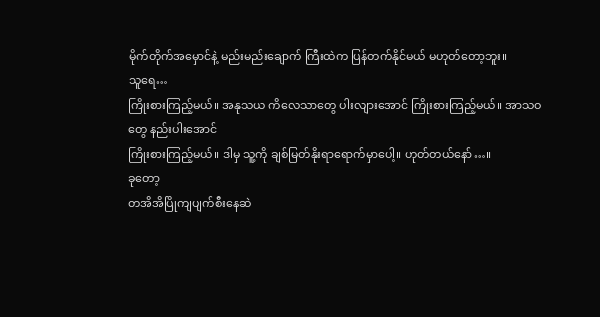မိုက်တိုက်အမှောင်နဲ့ မည်းမည်းချောက် ကြီးထဲက ပြန်တက်နိုင်မယ် မဟုတ်တော့ဘူး။
သူရေ…
ကြိုးစားကြည့်မယ်။ အနုသယ ကိလေသာတွေ ပါးလျားအောင် ကြိုးစားကြည့်မယ်။ အာသဝတွေ နည်းပါးအောင်
ကြိုးစားကြည့်မယ်။ ဒါမှ သူ့ကို ချစ်မြတ်နိုးရာရောက်မှာပေါ့။ ဟုတ်တယ်နော်…။
ခုတော့
တအိအိပြိုကျပျက်စီးနေဆဲ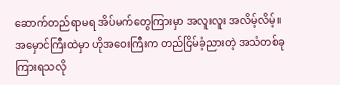ဆောက်တည်ရာမရ အိပ်မက်တွေကြားမှာ အလူးလူး အလိမ့်လိမ့်။ အမှောင်ကြီးထဲမှာ ဟိုအဝေးကြီးက တည်ငြိမ်ခံ့ညားတဲ့ အသံတစ်ခု ကြားရသလို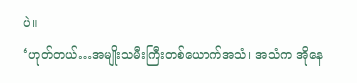ပဲ။
‘ဟုတ်တယ်…အမျိုးသမီးကြီးတစ်ယောက်အသံ၊ အသံက အိုနေ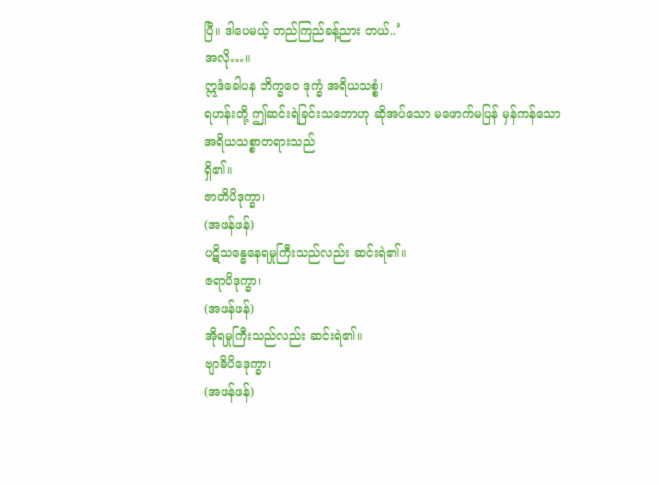ပြီ။ ဒါပေမယ့် တည်ကြည်ခန့်ညား တယ်..’
အလို…။
ဣဒံခေါပန ဘိက္ခဝေ ဒုက္ခံ အရိယသစ္စံ၊
ရဟန်းတို့ ဤဆင်းရဲခြင်းသဘောဟု ဆိုအပ်သော မဖောက်မပြန် မှန်ကန်သော အရိယသစ္စာတရားသည်
ရှိ၏။
ဇာတိပိဒုက္ခာ၊
(အဖန်ဖန်)
ပဋိသန္ဓေနေရမှုကြီးသည်လည်း ဆင်းရဲ၏။
ဇရာပိဒုက္ခာ၊
(အဖန်ဖန်)
အိုရမှုကြီးသည်လည်း ဆင်းရဲ၏။
ဗျာဓိပိဒေုက္ခာ၊
(အဖန်ဖန်)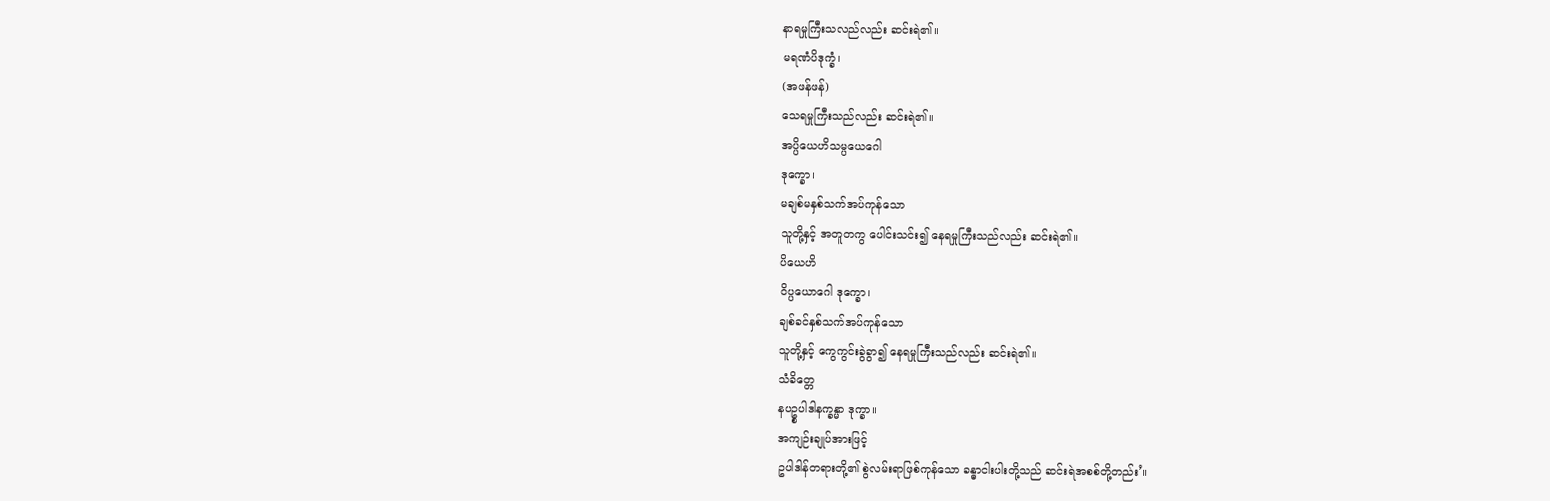နာရမှုကြီးသလည်လည်း ဆင်းရဲ၏။
မရဏံပိဒုက္ခံ၊
(အဖန်ဖန်)
သေရမှုကြီးသည်လည်း ဆင်းရဲ၏။
အပ္ပိယေဟိသမ္ပယေဂေါ
ဒုက္ခော၊
မချစ်မနှစ်သက်အပ်ကုန်သော
သူတို့နှင့် အတူတကွ ပေါင်းသင်း၍ နေရမှုကြီးသည်လည်း ဆင်းရဲ၏။
ပိယေဟိ
ဝိပ္ပယောဂေါ ဒုက္ခော၊
ချစ်ခင်နှစ်သက်အပ်ကုန်သော
သူတို့နှင့် ကွေကွင်းခွဲခွာ၍ နေရမှုကြီးသည်လည်း ဆင်းရဲ၏။
သံခိတ္တေ
နပဥ္စပါဒါနက္ခန္မာ ဒုက္ခာ။
အကျဉ်းချုပ်အားဖြင့်
ဥပါဒါန်တရားတို့၏ စွဲလမ်းရာဖြစ်ကုန်သော ခန္ဓာငါးပါးတို့သည် ဆင်းရဲအစစ်တို့တည်း’။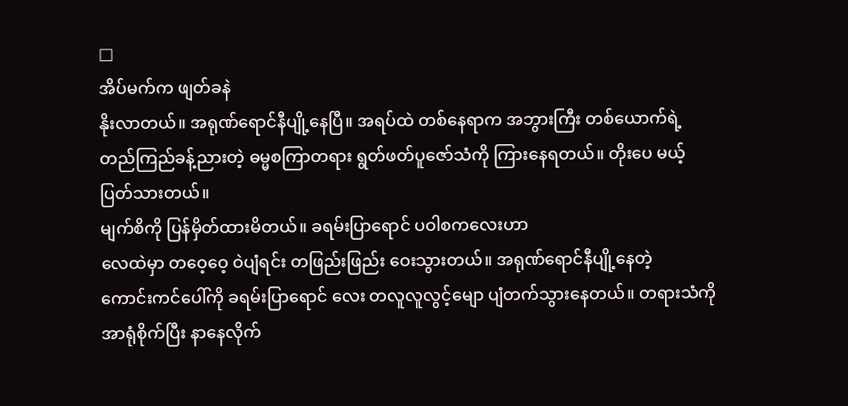□
အိပ်မက်က ဖျတ်ခနဲ
နိုးလာတယ်။ အရုဏ်ရောင်နီပျို့နေပြီ။ အရပ်ထဲ တစ်နေရာက အဘွားကြီး တစ်ယောက်ရဲ့
တည်ကြည်ခန့်ညားတဲ့ ဓမ္မစကြာတရား ရွတ်ဖတ်ပူဇော်သံကို ကြားနေရတယ်။ တိုးပေ မယ့်
ပြတ်သားတယ်။
မျက်စိကို ပြန်မှိတ်ထားမိတယ်။ ခရမ်းပြာရောင် ပဝါစကလေးဟာ
လေထဲမှာ တဝေ့ဝေ့ ဝဲပျံရင်း တဖြည်းဖြည်း ဝေးသွားတယ်။ အရုဏ်ရောင်နီပျို့နေတဲ့
ကောင်းကင်ပေါ်ကို ခရမ်းပြာရောင် လေး တလူလူလွင့်မျော ပျံတက်သွားနေတယ်။ တရားသံကို
အာရုံစိုက်ပြီး နာနေလိုက်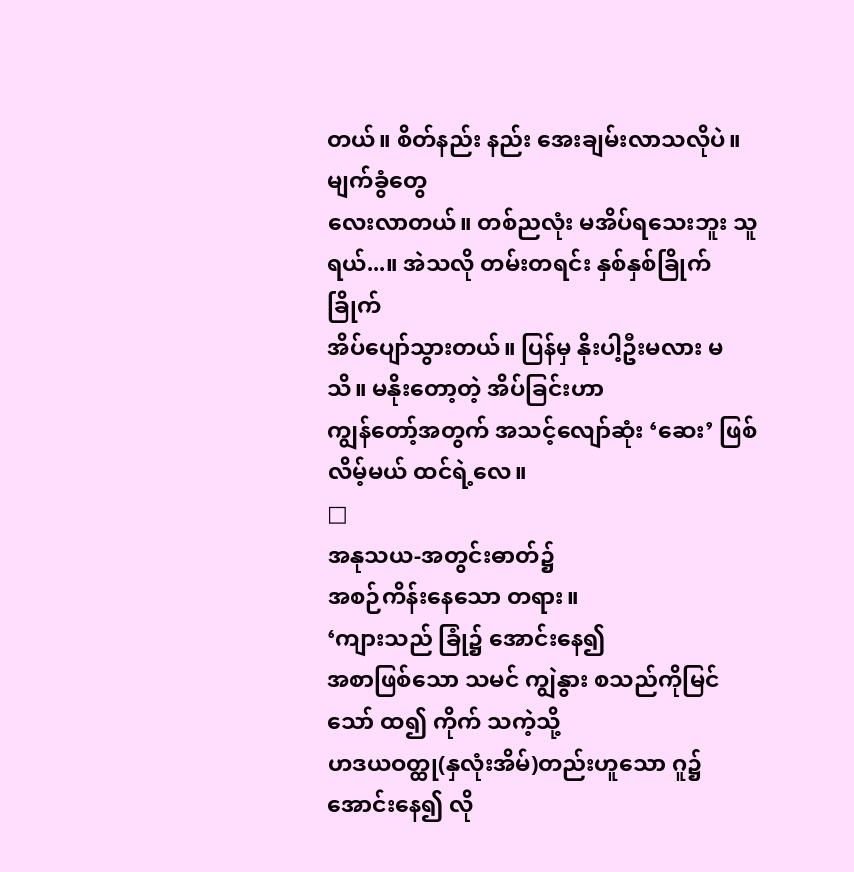တယ်။ စိတ်နည်း နည်း အေးချမ်းလာသလိုပဲ။ မျက်ခွံတွေ
လေးလာတယ်။ တစ်ညလုံး မအိပ်ရသေးဘူး သူရယ်...။ အဲသလို တမ်းတရင်း နှစ်နှစ်ခြိုက်ခြိုက်
အိပ်ပျော်သွားတယ်။ ပြန်မှ နိုးပါ့ဦးမလား မသိ။ မနိုးတော့တဲ့ အိပ်ခြင်းဟာ
ကျွန်တော့်အတွက် အသင့်လျော်ဆုံး ‘ဆေး’ ဖြစ်လိမ့်မယ် ထင်ရဲ့လေ။
□
အနုသယ-အတွင်းဓာတ်၌
အစဉ်ကိန်းနေသော တရား။
‘ကျားသည် ခြုံ၌ အောင်းနေ၍
အစာဖြစ်သော သမင် ကျွဲနွား စသည်ကိုမြင်သော် ထ၍ ကိုက် သကဲ့သို့
ဟဒယဝတ္ထု(နှလုံးအိမ်)တည်းဟူသော ဂူ၌ အောင်းနေ၍ လို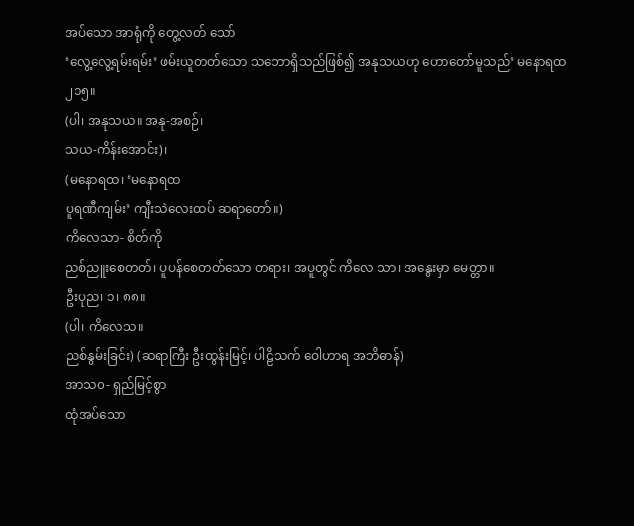အပ်သော အာရုံကို တွေ့လတ် သော်
‘လွေ့လွေ့ရမ်းရမ်း’ ဖမ်းယူတတ်သော သဘောရှိသည်ဖြစ်၍ အနုသယဟု ဟောတော်မူသည်’ မနောရထ
၂၁၅။
(ပါ၊ အနုသယ။ အနု-အစဉ်၊
သယ-ကိန်းအောင်း)၊
(မနောရထ၊ ‘မနောရထ
ပူရဏီကျမ်း’ ကျီးသဲလေးထပ် ဆရာတော်။)
ကိလေသာ- စိတ်ကို
ညစ်ညူးစေတတ်၊ ပူပန်စေတတ်သော တရား၊ အပူတွင် ကိလေ သာ၊ အနွေးမှာ မေတ္တာ။
ဦးပုည၊ ၁၊ ၈၈။
(ပါ၊ ကိလေသ။
ညစ်နွမ်းခြင်း) (ဆရာကြီး ဦးထွန်းမြင့်၊ ပါဠိသက် ဝေါဟာရ အဘိဓာန်)
အာသ၀- ရှည်မြင့်စွာ
ထုံအပ်သော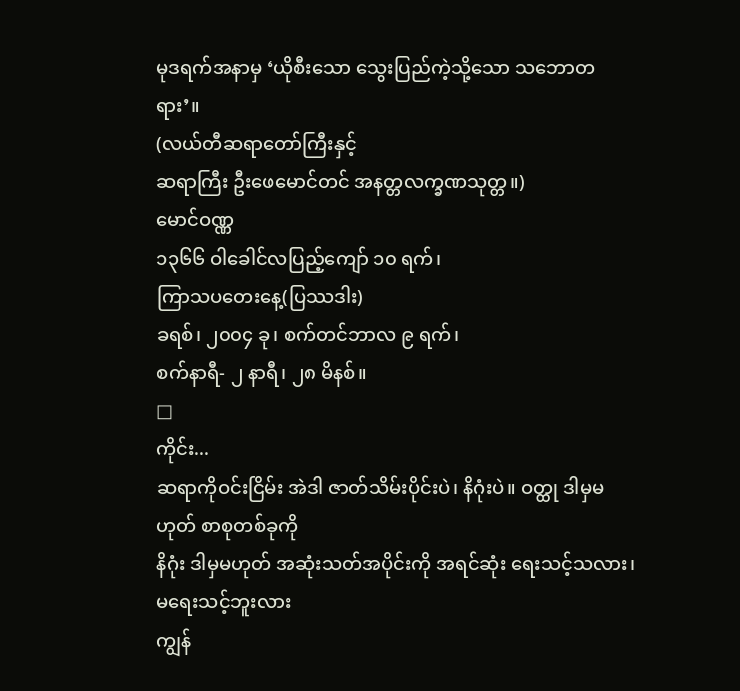မုဒရက်အနာမှ ‘ယိုစီးသော သွေးပြည်ကဲ့သို့သော သဘောတရား’။
(လယ်တီဆရာတော်ကြီးနှင့်
ဆရာကြီး ဦးဖေမောင်တင် အနတ္တလက္ခဏသုတ္တ။)
မောင်ဝဏ္ဏ
၁၃၆၆ ဝါခေါင်လပြည့်ကျော် ၁၀ ရက်၊
ကြာသပတေးနေ့(ပြဿဒါး)
ခရစ်၊ ၂၀၀၄ ခု၊ စက်တင်ဘာလ ၉ ရက်၊
စက်နာရီ- ၂ နာရီ၊ ၂၈ မိနစ်။
□
ကိုင်း...
ဆရာကိုဝင်းငြိမ်း အဲဒါ ဇာတ်သိမ်းပိုင်းပဲ၊ နိဂုံးပဲ။ ဝတ္ထု ဒါမှမဟုတ် စာစုတစ်ခုကို
နိဂုံး ဒါမှမဟုတ် အဆုံးသတ်အပိုင်းကို အရင်ဆုံး ရေးသင့်သလား၊ မရေးသင့်ဘူးလား
ကျွန်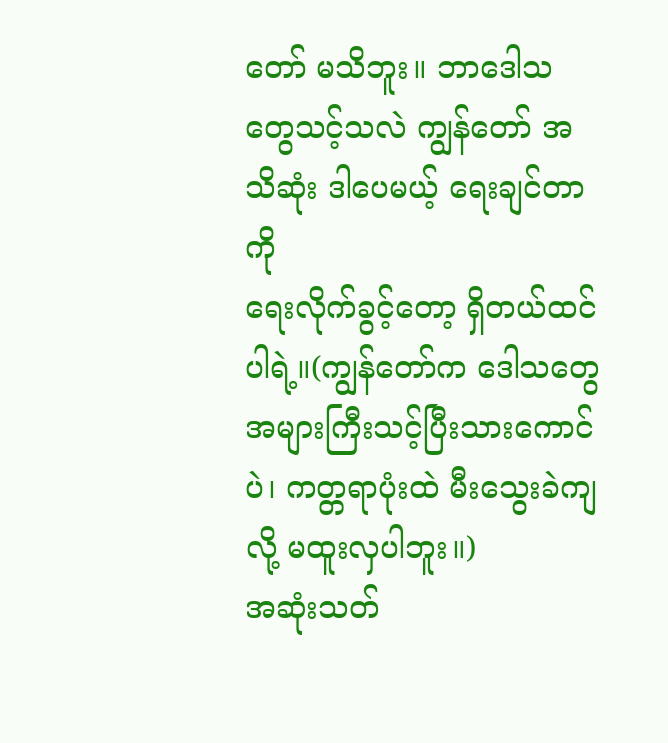တော် မသိဘူး။ ဘာဒေါသတွေသင့်သလဲ ကျွန်တော် အသိဆုံး ဒါပေမယ့် ရေးချင်တာကို
ရေးလိုက်ခွင့်တော့ ရှိတယ်ထင်ပါရဲ့။(ကျွန်တော်က ဒေါသတွေ
အများကြီးသင့်ပြီးသားကောင်ပဲ၊ ကတ္တရာပုံးထဲ မီးသွေးခဲကျလို့ မထူးလှပါဘူး။)
အဆုံးသတ်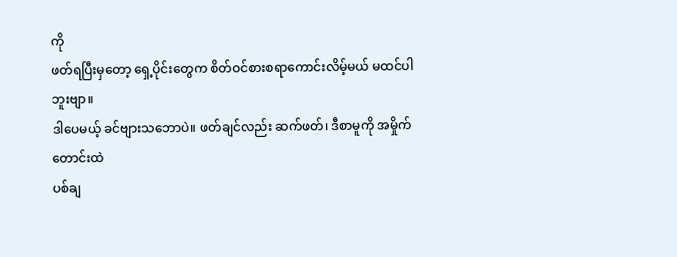ကို
ဖတ်ရပြီးမှတော့ ရှေ့ပိုင်းတွေက စိတ်ဝင်စားစရာကောင်းလိမ့်မယ် မထင်ပါဘူးဗျာ။
ဒါပေမယ့် ခင်ဗျားသဘောပဲ။ ဖတ်ချင်လည်း ဆက်ဖတ်၊ ဒီစာမူကို အမှိုက် တောင်းထဲ
ပစ်ချ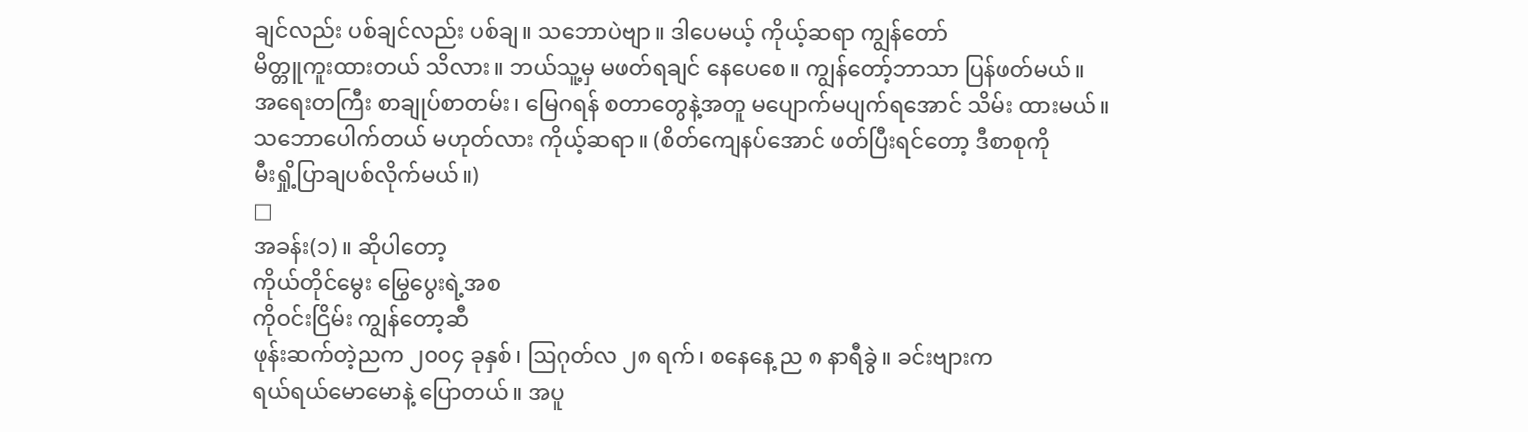ချင်လည်း ပစ်ချင်လည်း ပစ်ချ။ သဘောပဲဗျာ။ ဒါပေမယ့် ကိုယ့်ဆရာ ကျွန်တော်
မိတ္တူကူးထားတယ် သိလား။ ဘယ်သူ့မှ မဖတ်ရချင် နေပေစေ။ ကျွန်တော့်ဘာသာ ပြန်ဖတ်မယ်။
အရေးတကြီး စာချုပ်စာတမ်း၊ မြေဂရန် စတာတွေနဲ့အတူ မပျောက်မပျက်ရအောင် သိမ်း ထားမယ်။
သဘောပေါက်တယ် မဟုတ်လား ကိုယ့်ဆရာ။ (စိတ်ကျေနပ်အောင် ဖတ်ပြီးရင်တော့ ဒီစာစုကို
မီးရှို့ပြာချပစ်လိုက်မယ်။)
□
အခန်း(၁)။ ဆိုပါတော့
ကိုယ်တိုင်မွေး မြွေပွေးရဲ့အစ
ကိုဝင်းငြိမ်း ကျွန်တော့ဆီ
ဖုန်းဆက်တဲ့ညက ၂၀၀၄ ခုနှစ်၊ ဩဂုတ်လ ၂၈ ရက်၊ စနေနေ့ ည ၈ နာရီခွဲ။ ခင်းဗျားက
ရယ်ရယ်မောမောနဲ့ ပြောတယ်။ အပူ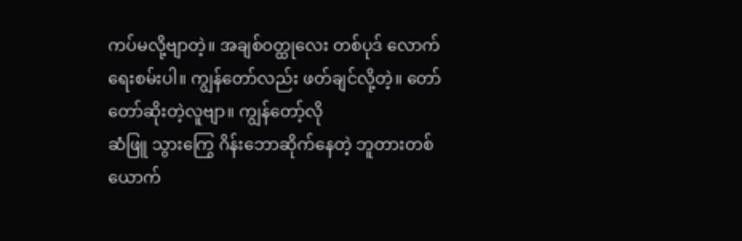ကပ်မလို့ဗျာတဲ့။ အချစ်ဝတ္ထုလေး တစ်ပုဒ် လောက်
ရေးစမ်းပါ။ ကျွန်တော်လည်း ဖတ်ချင်လို့တဲ့။ တော်တော်ဆိုးတဲ့လူဗျာ။ ကျွန်တော့်လို
ဆံဖြူ သွားကြွေ ဂိန်းဘောဆိုက်နေတဲ့ ဘူတားတစ်ယောက်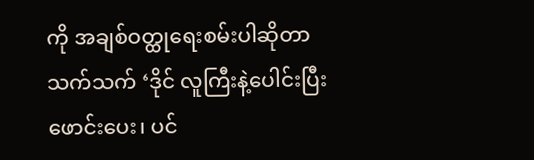ကို အချစ်ဝတ္ထုရေးစမ်းပါဆိုတာ
သက်သက် ‘ဒိုင် လူကြီးနဲ့ပေါင်းပြီး ဖောင်းပေး၊ ပင်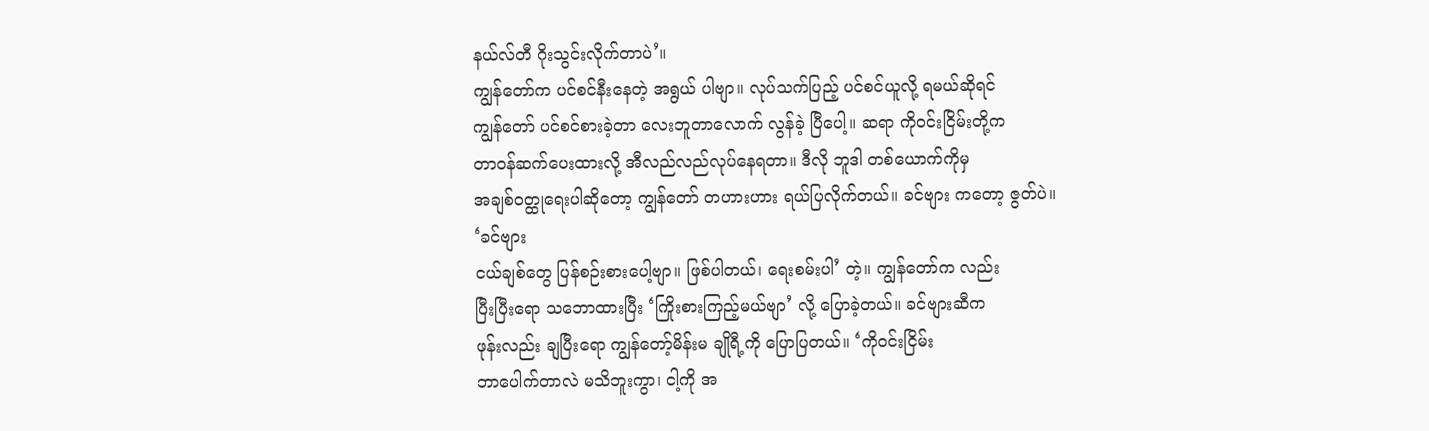နယ်လ်တီ ဂိုးသွင်းလိုက်တာပဲ’။
ကျွန်တော်က ပင်စင်နီးနေတဲ့ အရွယ် ပါဗျာ။ လုပ်သက်ပြည့် ပင်စင်ယူလို့ ရမယ်ဆိုရင်
ကျွန်တော် ပင်စင်စားခဲ့တာ လေးဘူတာလောက် လွန်ခဲ့ ပြီပေါ့။ ဆရာ ကိုဝင်းငြိမ်းတို့က
တာဝန်ဆက်ပေးထားလို့ အီလည်လည်လုပ်နေရတာ။ ဒီလို ဘူဒါ တစ်ယောက်ကိုမှ
အချစ်ဝတ္ထုရေးပါဆိုတော့ ကျွန်တော် တဟားဟား ရယ်ပြလိုက်တယ်။ ခင်ဗျား ကတော့ ဇွတ်ပဲ။ ‘ခင်ဗျား
ငယ်ချစ်တွေ ပြန်စဉ်းစားပေါ့ဗျာ။ ဖြစ်ပါတယ်၊ ရေးစမ်းပါ’ တဲ့။ ကျွန်တော်က လည်း
ပြီးပြီးရော သဘောထားပြီး ‘ကြိုးစားကြည့်မယ်ဗျာ’ လို့ ပြောခဲ့တယ်။ ခင်ဗျားဆီက
ဖုန်းလည်း ချပြီးရော ကျွန်တော့်မိန်းမ ချိုရီ့ကို ပြောပြတယ်။ ‘ကိုဝင်းငြိမ်း
ဘာပေါက်တာလဲ မသိဘူးကွာ၊ ငါ့ကို အ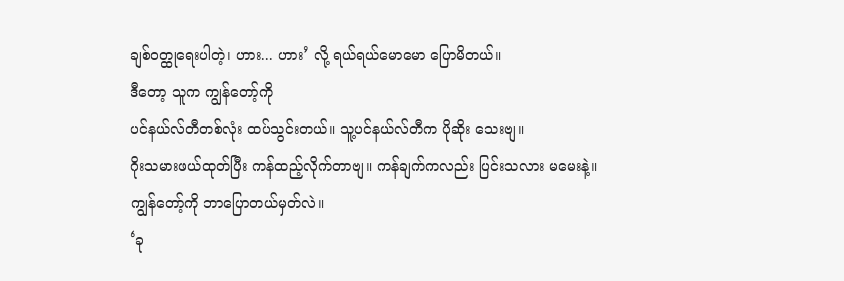ချစ်ဝတ္ထုရေးပါတဲ့၊ ဟား... ဟား’ လို့ ရယ်ရယ်မောမော ပြောမိတယ်။
ဒီတော့ သူက ကျွန်တော့်ကို
ပင်နယ်လ်တီတစ်လုံး ထပ်သွင်းတယ်။ သူ့ပင်နယ်လ်တီက ပိုဆိုး သေးဗျ။
ဂိုးသမားဖယ်ထုတ်ပြီး ကန်ထည့်လိုက်တာဗျ။ ကန်ချက်ကလည်း ပြင်းသလား မမေးနဲ့။
ကျွန်တော့်ကို ဘာပြောတယ်မှတ်လဲ။
‘ခု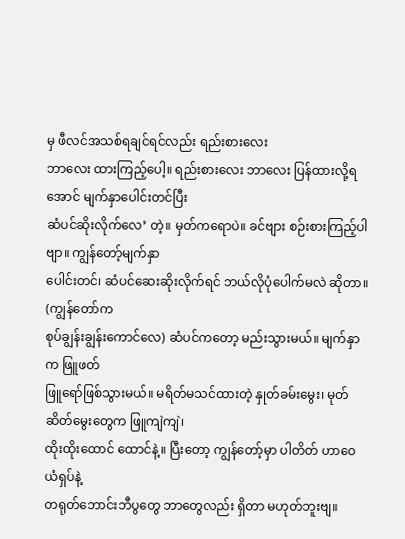မှ ဖီလင်အသစ်ရချင်ရင်လည်း ရည်းစားလေး
ဘာလေး ထားကြည့်ပေါ့။ ရည်းစားလေး ဘာလေး ပြန်ထားလို့ရအောင် မျက်နှာပေါင်းတင်ပြီး
ဆံပင်ဆိုးလိုက်လေ’ တဲ့။ မှတ်ကရောပဲ။ ခင်ဗျား စဉ်းစားကြည့်ပါဗျာ။ ကျွန်တော့်မျက်နှာ
ပေါင်းတင်၊ ဆံပင်ဆေးဆိုးလိုက်ရင် ဘယ်လိုပုံပေါက်မလဲ ဆိုတာ။ (ကျွန်တော်က
စုပ်ချွန်းချွန်းကောင်လေ) ဆံပင်ကတော့ မည်းသွားမယ်။ မျက်နှာက ဖြူဖတ်
ဖြူရော်ဖြစ်သွားမယ်။ မရိတ်မသင်ထားတဲ့ နှုတ်ခမ်းမွေး၊ မုတ်ဆိတ်မွေးတွေက ဖြူကျဲကျဲ၊
ထိုးထိုးထောင် ထောင်နဲ့။ ပြီးတော့ ကျွန်တော့်မှာ ပါတိတ် ဟာဝေယံရှပ်နဲ့
တရုတ်ဘောင်းဘီပွတွေ ဘာတွေလည်း ရှိတာ မဟုတ်ဘူးဗျ။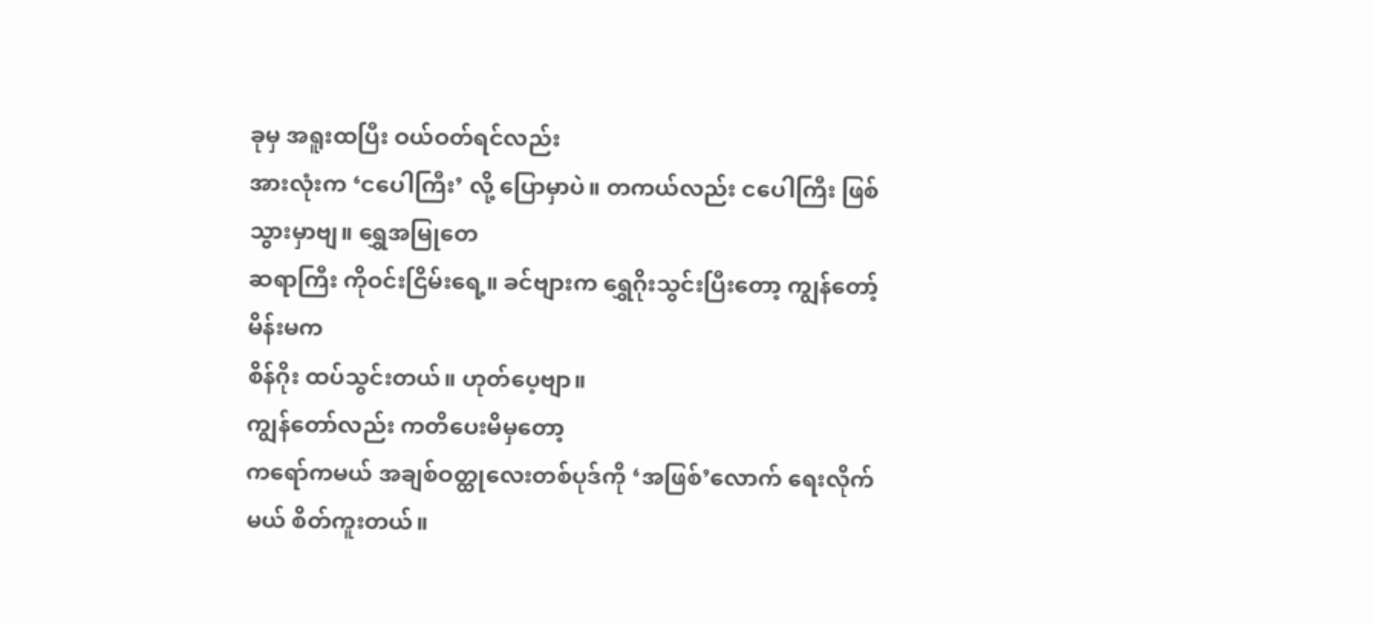ခုမှ အရူးထပြီး ဝယ်ဝတ်ရင်လည်း
အားလုံးက ‘ငပေါကြီး’ လို့ ပြောမှာပဲ။ တကယ်လည်း ငပေါကြီး ဖြစ်သွားမှာဗျ။ ရွှေအမြုတေ
ဆရာကြီး ကိုဝင်းငြိမ်းရေ့။ ခင်ဗျားက ရွှေဂိုးသွင်းပြီးတော့ ကျွန်တော့်မိန်းမက
စိန်ဂိုး ထပ်သွင်းတယ်။ ဟုတ်ပေ့ဗျာ။
ကျွန်တော်လည်း ကတိပေးမိမှတော့
ကရော်ကမယ် အချစ်ဝတ္ထုလေးတစ်ပုဒ်ကို ‘အဖြစ်’လောက် ရေးလိုက်မယ် စိတ်ကူးတယ်။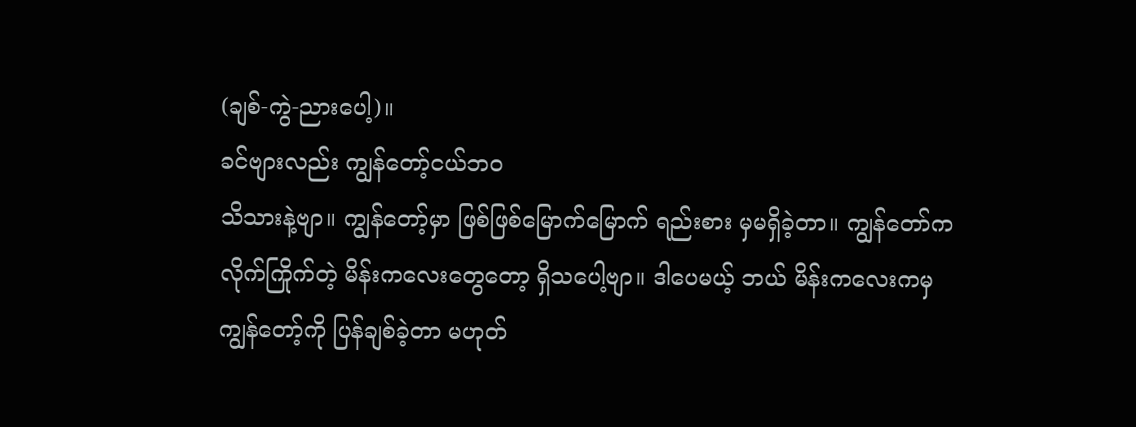(ချစ်-ကွဲ-ညားပေါ့)။
ခင်ဗျားလည်း ကျွန်တော့်ငယ်ဘဝ
သိသားနဲ့ဗျာ။ ကျွန်တော့်မှာ ဖြစ်ဖြစ်မြောက်မြောက် ရည်းစား မှမရှိခဲ့တာ။ ကျွန်တော်က
လိုက်ကြိုက်တဲ့ မိန်းကလေးတွေတော့ ရှိသပေါ့ဗျာ။ ဒါပေမယ့် ဘယ် မိန်းကလေးကမှ
ကျွန်တော့်ကို ပြန်ချစ်ခဲ့တာ မဟုတ်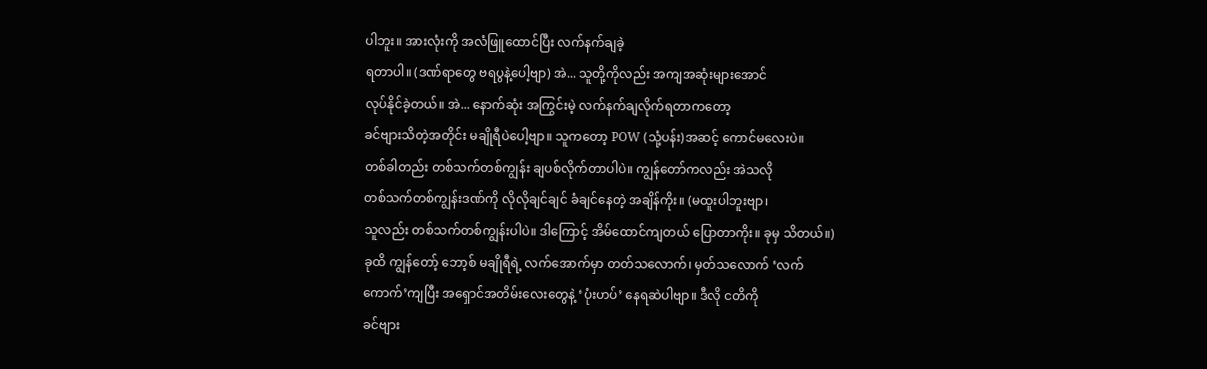ပါဘူး။ အားလုံးကို အလံဖြူထောင်ပြီး လက်နက်ချခဲ့
ရတာပါ။ (ဒဏ်ရာတွေ ဗရပွနဲ့ပေါ့ဗျာ) အဲ... သူတို့ကိုလည်း အကျအဆုံးများအောင်
လုပ်နိုင်ခဲ့တယ်။ အဲ... နောက်ဆုံး အကြွင်းမဲ့ လက်နက်ချလိုက်ရတာကတော့
ခင်ဗျားသိတဲ့အတိုင်း မချိုရီပဲပေါ့ဗျာ။ သူကတော့ POW (သုံ့ပန်း)အဆင့် ကောင်မလေးပဲ။
တစ်ခါတည်း တစ်သက်တစ်ကျွန်း ချပစ်လိုက်တာပါပဲ။ ကျွန်တော်ကလည်း အဲသလို
တစ်သက်တစ်ကျွန်းဒဏ်ကို လိုလိုချင်ချင် ခံချင်နေတဲ့ အချိန်ကိုး။ (မထူးပါဘူးဗျာ၊
သူလည်း တစ်သက်တစ်ကျွန်းပါပဲ။ ဒါကြောင့် အိမ်ထောင်ကျတယ် ပြောတာကိုး။ ခုမှ သိတယ်။)
ခုထိ ကျွန်တော့် ဘော့စ် မချိုရီရဲ့ လက်အောက်မှာ တတ်သလောက်၊ မှတ်သလောက် ‘လက်
ကောက်’ကျပြီး အရှောင်အတိမ်းလေးတွေနဲ့ ‘ပုံးဟပ်’ နေရဆဲပါဗျာ။ ဒီလို ငတိကို
ခင်ဗျား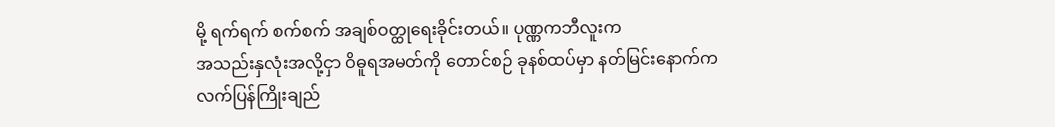မို့ ရက်ရက် စက်စက် အချစ်ဝတ္ထုရေးခိုင်းတယ်။ ပုဏ္ဏကဘီလူးက
အသည်းနှလုံးအလို့ငှာ ဝိဓူရအမတ်ကို တောင်စဉ် ခုနစ်ထပ်မှာ နတ်မြင်းနောက်က
လက်ပြန်ကြိုးချည်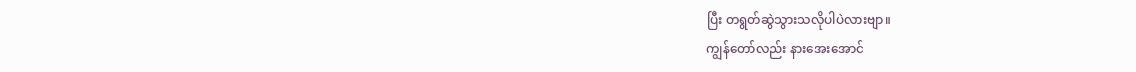ပြီး တရွတ်ဆွဲသွားသလိုပါပဲလားဗျာ။
ကျွန်တော်လည်း နားအေးအောင်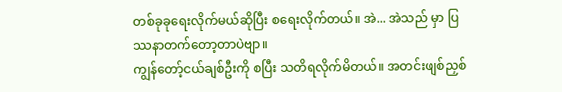တစ်ခုခုရေးလိုက်မယ်ဆိုပြီး စရေးလိုက်တယ်။ အဲ... အဲသည် မှာ ပြဿနာတက်တော့တာပဲဗျာ။
ကျွန်တော့်ငယ်ချစ်ဦးကို စပြီး သတိရလိုက်မိတယ်။ အတင်းဖျစ်ညှစ်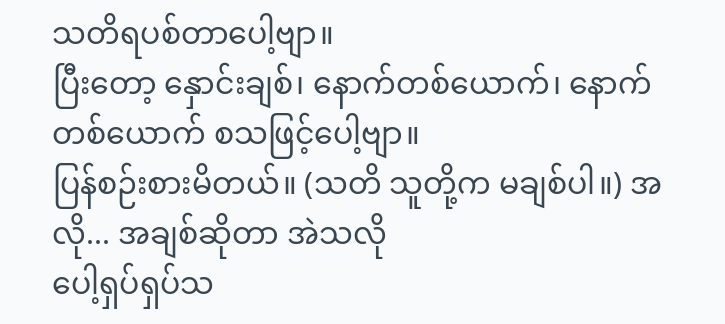သတိရပစ်တာပေါ့ဗျာ။
ပြီးတော့ နှောင်းချစ်၊ နောက်တစ်ယောက်၊ နောက်တစ်ယောက် စသဖြင့်ပေါ့ဗျာ။
ပြန်စဉ်းစားမိတယ်။ (သတိ သူတို့က မချစ်ပါ။) အလို... အချစ်ဆိုတာ အဲသလို
ပေါ့ရှပ်ရှပ်သ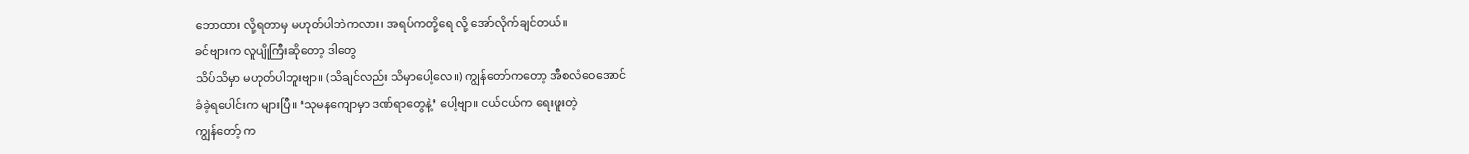ဘောထား လို့ရတာမှ မဟုတ်ပါဘဲကလား၊ အရပ်ကတို့ရေ လို့ အော်လိုက်ချင်တယ်။
ခင်ဗျားက လူပျိုကြီးဆိုတော့ ဒါတွေ
သိပ်သိမှာ မဟုတ်ပါဘူးဗျာ။ (သိချင်လည်း သိမှာပေါ့လေ။) ကျွန်တော်ကတော့ အီစလံဝေအောင်
ခံခဲ့ရပေါင်းက များပြီ။ ‘သုမနကျောမှာ ဒဏ်ရာတွေနဲ့’ ပေါ့ဗျာ။ ငယ်ငယ်က ရေးဖူးတဲ့
ကျွန်တော့် က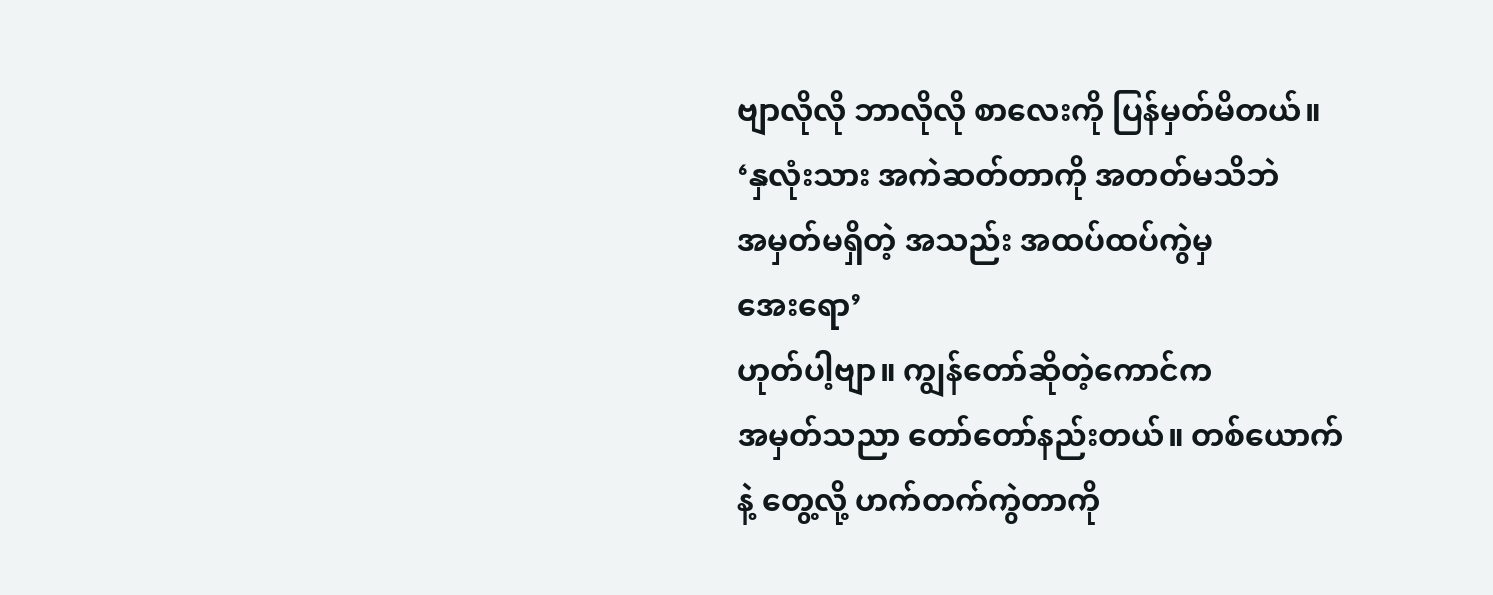ဗျာလိုလို ဘာလိုလို စာလေးကို ပြန်မှတ်မိတယ်။
‘နှလုံးသား အကဲဆတ်တာကို အတတ်မသိဘဲ
အမှတ်မရှိတဲ့ အသည်း အထပ်ထပ်ကွဲမှ
အေးရော’
ဟုတ်ပါ့ဗျာ။ ကျွန်တော်ဆိုတဲ့ကောင်က
အမှတ်သညာ တော်တော်နည်းတယ်။ တစ်ယောက်နဲ့ တွေ့လို့ ဟက်တက်ကွဲတာကို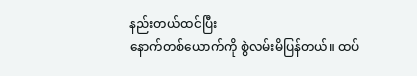နည်းတယ်ထင်ပြီး
နောက်တစ်ယောက်ကို စွဲလမ်းမိပြန်တယ်။ ထပ်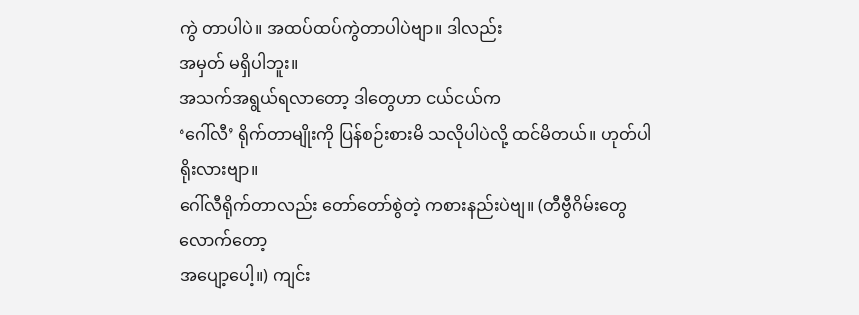ကွဲ တာပါပဲ။ အထပ်ထပ်ကွဲတာပါပဲဗျာ။ ဒါလည်း
အမှတ် မရှိပါဘူး။
အသက်အရွယ်ရလာတော့ ဒါတွေဟာ ငယ်ငယ်က
‘ဂေါ်လီ’ ရိုက်တာမျိုးကို ပြန်စဉ်းစားမိ သလိုပါပဲလို့ ထင်မိတယ်။ ဟုတ်ပါရိုးလားဗျာ။
ဂေါ်လီရိုက်တာလည်း တော်တော်စွဲတဲ့ ကစားနည်းပဲဗျ။ (တီဗွီဂိမ်းတွေလောက်တော့
အပျော့ပေါ့။) ကျင်း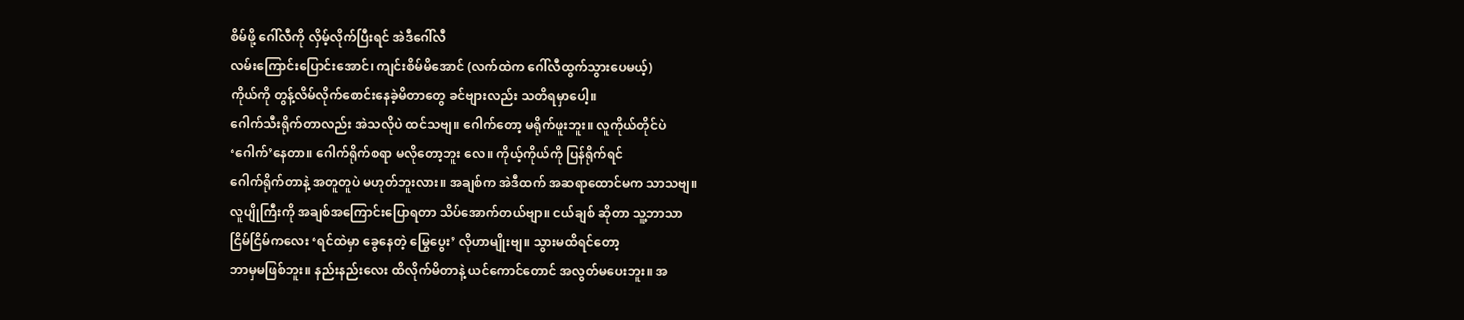စိမ်ဖို့ ဂေါ်လီကို လှိမ့်လိုက်ပြီးရင် အဲဒီဂေါ်လီ
လမ်းကြောင်းပြောင်းအောင်၊ ကျင်းစိမ်မိအောင် (လက်ထဲက ဂေါ်လီထွက်သွားပေမယ့်)
ကိုယ်ကို တွန့်လိမ်လိုက်စောင်းနေခဲ့မိတာတွေ ခင်ဗျားလည်း သတိရမှာပေါ့။
ဂေါက်သီးရိုက်တာလည်း အဲသလိုပဲ ထင်သဗျ။ ဂေါက်တော့ မရိုက်ဖူးဘူး။ လူကိုယ်တိုင်ပဲ
‘ဂေါက်’နေတာ။ ဂေါက်ရိုက်စရာ မလိုတော့ဘူး လေ။ ကိုယ့်ကိုယ်ကို ပြန်ရိုက်ရင်
ဂေါက်ရိုက်တာနဲ့ အတူတူပဲ မဟုတ်ဘူးလား။ အချစ်က အဲဒီထက် အဆရာထောင်မက သာသဗျ။
လူပျိုကြီးကို အချစ်အကြောင်းပြောရတာ သိပ်အောက်တယ်ဗျာ။ ငယ်ချစ် ဆိုတာ သူ့ဘာသာ
ငြိမ်ငြိမ်ကလေး ‘ရင်ထဲမှာ ခွေနေတဲ့ မြွေပွေး’ လိုဟာမျိုးဗျ။ သွားမထိရင်တော့
ဘာမှမဖြစ်ဘူး။ နည်းနည်းလေး ထိလိုက်မိတာနဲ့ ယင်ကောင်တောင် အလွတ်မပေးဘူး။ အ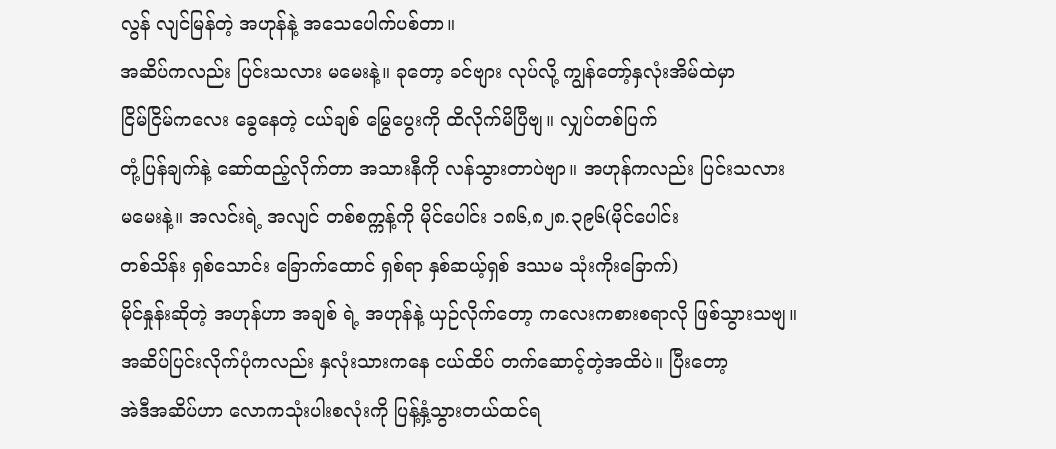လွန် လျင်မြန်တဲ့ အဟုန်နဲ့ အသေပေါက်ပစ်တာ။
အဆိပ်ကလည်း ပြင်းသလား မမေးနဲ့။ ခုတော့ ခင်ဗျား လုပ်လို့ ကျွန်တော့်နှလုံးအိမ်ထဲမှာ
ငြိမ်ငြိမ်ကလေး ခွေနေတဲ့ ငယ်ချစ် မြွေပွေးကို ထိလိုက်မိပြီဗျ။ လျှပ်တစ်ပြက်
တုံ့ပြန်ချက်နဲ့ ဆော်ထည့်လိုက်တာ အသားနီကို လန်သွားတာပဲဗျာ။ အဟုန်ကလည်း ပြင်းသလား
မမေးနဲ့။ အလင်းရဲ့ အလျင် တစ်စက္ကန့်ကို မိုင်ပေါင်း ၁၈၆,၈၂၈.၃၉၆(မိုင်ပေါင်း
တစ်သိန်း ရှစ်သောင်း ခြောက်ထောင် ရှစ်ရာ နှစ်ဆယ့်ရှစ် ဒဿမ သုံးကိုးခြောက်)
မိုင်နှုန်းဆိုတဲ့ အဟုန်ဟာ အချစ် ရဲ့ အဟုန်နဲ့ ယှဉ်လိုက်တော့ ကလေးကစားစရာလို ဖြစ်သွားသဗျ။
အဆိပ်ပြင်းလိုက်ပုံကလည်း နှလုံးသားကနေ ငယ်ထိပ် တက်ဆောင့်တဲ့အထိပဲ။ ပြီးတော့
အဲဒီအဆိပ်ဟာ လောကသုံးပါးစလုံးကို ပြန့်နှံ့သွားတယ်ထင်ရ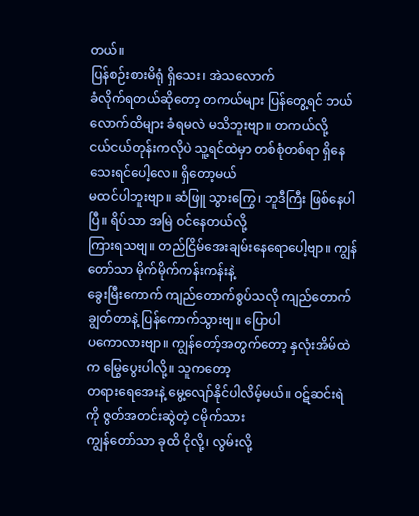တယ်။
ပြန်စဉ်းစားမိရုံ ရှိသေး၊ အဲသလောက်
ခံလိုက်ရတယ်ဆိုတော့ တကယ်များ ပြန်တွေ့ရင် ဘယ်လောက်ထိများ ခံရမလဲ မသိဘူးဗျာ။ တကယ်လို့
ငယ်ငယ်တုန်းကလိုပဲ သူ့ရင်ထဲမှာ တစ်စုံတစ်ရာ ရှိနေသေးရင်ပေါ့လေ။ ရှိတော့မယ်
မထင်ပါဘူးဗျာ။ ဆံဖြူ သွားကြွေ၊ ဘူဒီကြီး ဖြစ်နေပါပြီ။ ရိပ်သာ အမြဲ ဝင်နေတယ်လို့
ကြားရသဗျ။ တည်ငြိမ်အေးချမ်းနေရောပေါ့ဗျာ။ ကျွန်တော်သာ မိုက်မိုက်ကန်းကန်းနဲ့
ခွေးမြီးကောက် ကျည်တောက်စွပ်သလို ကျည်တောက်ချွတ်တာနဲ့ ပြန်ကောက်သွားဗျ။ ပြောပါ
ပကောလားဗျာ။ ကျွန်တော့်အတွက်တော့ နှလုံးအိမ်ထဲက မြွေပွေးပါလို့။ သူကတော့
တရားရေအေးနဲ့ မွေ့လျော်နိုင်ပါလိမ့်မယ်။ ဝဋ်ဆင်းရဲကို ဇွတ်အတင်းဆွဲတဲ့ ငမိုက်သား
ကျွန်တော်သာ ခုထိ ငိုလို့၊ လွမ်းလို့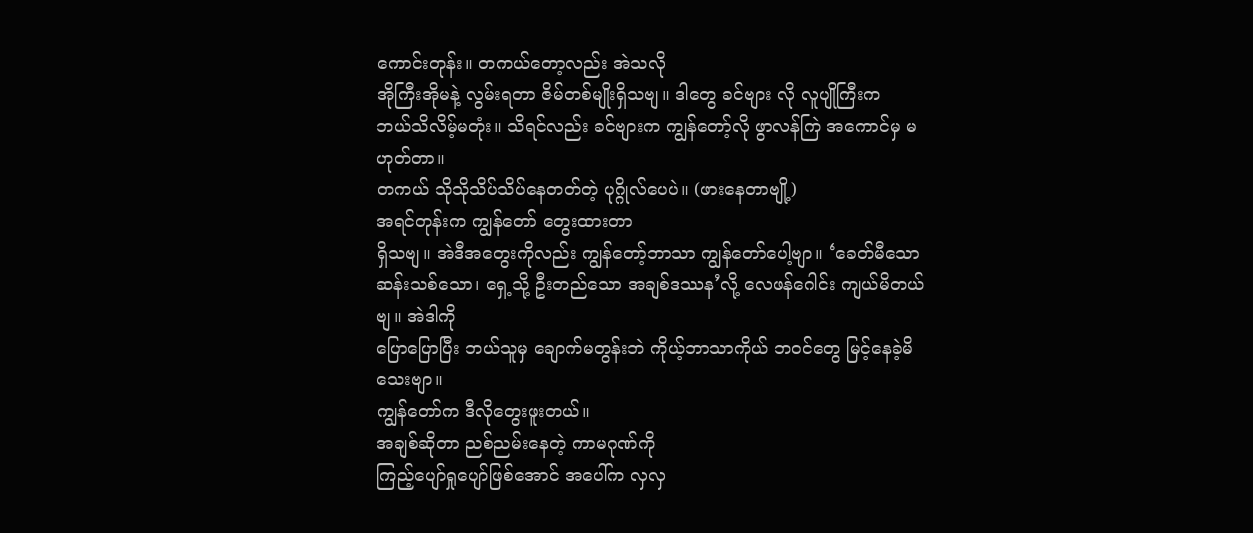ကောင်းတုန်း။ တကယ်တော့လည်း အဲသလို
အိုကြီးအိုမနဲ့ လွမ်းရတာ ဇိမ်တစ်မျိုးရှိသဗျ။ ဒါတွေ ခင်ဗျား လို လူပျိုကြီးက
ဘယ်သိလိမ့်မတုံး။ သိရင်လည်း ခင်ဗျားက ကျွန်တော့်လို ဖွာလန်ကြဲ အကောင်မှ မဟုတ်တာ။
တကယ် သိုသိုသိပ်သိပ်နေတတ်တဲ့ ပုဂ္ဂိုလ်ပေပဲ။ (ဖားနေတာဗျို့)
အရင်တုန်းက ကျွန်တော် တွေးထားတာ
ရှိသဗျ။ အဲဒီအတွေးကိုလည်း ကျွန်တော့်ဘာသာ ကျွန်တော်ပေါ့ဗျာ။ ‘ခေတ်မီသော
ဆန်းသစ်သော၊ ရှေ့သို့ ဦးတည်သော အချစ်ဒဿန’လို့ လေဖန်ဂေါင်း ကျယ်မိတယ်ဗျ။ အဲဒါကို
ပြောပြောပြီး ဘယ်သူမှ ချောက်မတွန်းဘဲ ကိုယ့်ဘာသာကိုယ် ဘဝင်တွေ မြင့်နေခဲ့မိသေးဗျာ။
ကျွန်တော်က ဒီလိုတွေးဖူးတယ်။
အချစ်ဆိုတာ ညစ်ညမ်းနေတဲ့ ကာမဂုဏ်ကို
ကြည့်ပျော်ရှုပျော်ဖြစ်အောင် အပေါ်က လှလှ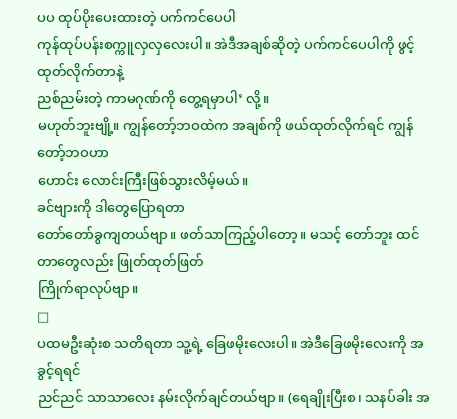ပပ ထုပ်ပိုးပေးထားတဲ့ ပက်ကင်ပေပါ
ကုန်ထုပ်ပန်းစက္ကူလှလှလေးပါ။ အဲဒီအချစ်ဆိုတဲ့ ပက်ကင်ပေပါကို ဖွင့်ထုတ်လိုက်တာနဲ့
ညစ်ညမ်းတဲ့ ကာမဂုဏ်ကို တွေ့ရမှာပါ’ လို့။
မဟုတ်ဘူးဗျို့။ ကျွန်တော့်ဘဝထဲက အချစ်ကို ဖယ်ထုတ်လိုက်ရင် ကျွန်တော့်ဘဝဟာ
ဟောင်း လောင်းကြီးဖြစ်သွားလိမ့်မယ်။
ခင်ဗျားကို ဒါတွေပြောရတာ
တော်တော်ခွကျတယ်ဗျာ။ ဖတ်သာကြည့်ပါတော့။ မသင့် တော်ဘူး ထင်တာတွေလည်း ဖြုတ်ထုတ်ဖြတ်
ကြိုက်ရာလုပ်ဗျာ။
□
ပထမဦးဆုံးစ သတိရတာ သူ့ရဲ့ ခြေဖမိုးလေးပါ။ အဲဒီခြေဖမိုးလေးကို အခွင့်ရရင်
ညင်ညင် သာသာလေး နမ်းလိုက်ချင်တယ်ဗျာ။ (ရေချိုးပြီးစ၊ သနပ်ခါး အ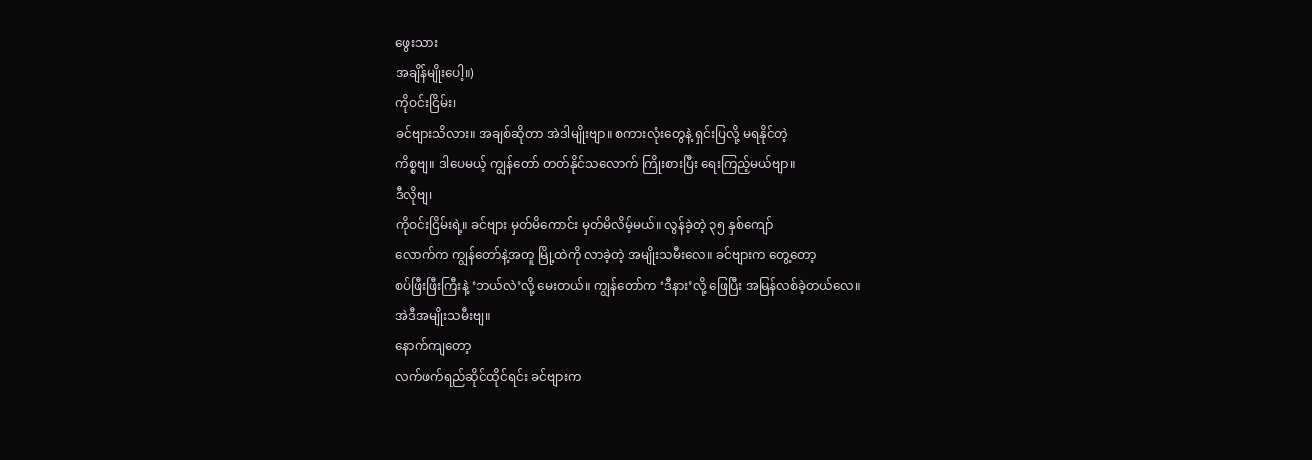ဖွေးသား
အချိန်မျိုးပေါ့။)
ကိုဝင်းငြိမ်း၊
ခင်ဗျားသိလား။ အချစ်ဆိုတာ အဲဒါမျိုးဗျာ။ စကားလုံးတွေနဲ့ ရှင်းပြလို့ မရနိုင်တဲ့
ကိစ္စဗျ။ ဒါပေမယ့် ကျွန်တော် တတ်နိုင်သလောက် ကြိုးစားပြီး ရေးကြည့်မယ်ဗျာ။
ဒီလိုဗျ၊
ကိုဝင်းငြိမ်းရဲ့။ ခင်ဗျား မှတ်မိကောင်း မှတ်မိလိမ့်မယ်။ လွန်ခဲ့တဲ့ ၃၅ နှစ်ကျော်
လောက်က ကျွန်တော်နဲ့အတူ မြို့ထဲကို လာခဲ့တဲ့ အမျိုးသမီးလေ။ ခင်ဗျားက တွေ့တော့
စပ်ဖြီးဖြီးကြီးနဲ့ ‘ဘယ်လဲ’လို့ မေးတယ်။ ကျွန်တော်က ‘ဒီနား’လို့ ဖြေပြီး အမြန်လစ်ခဲ့တယ်လေ။
အဲဒီအမျိုးသမီးဗျ။
နောက်ကျတော့
လက်ဖက်ရည်ဆိုင်ထိုင်ရင်း ခင်ဗျားက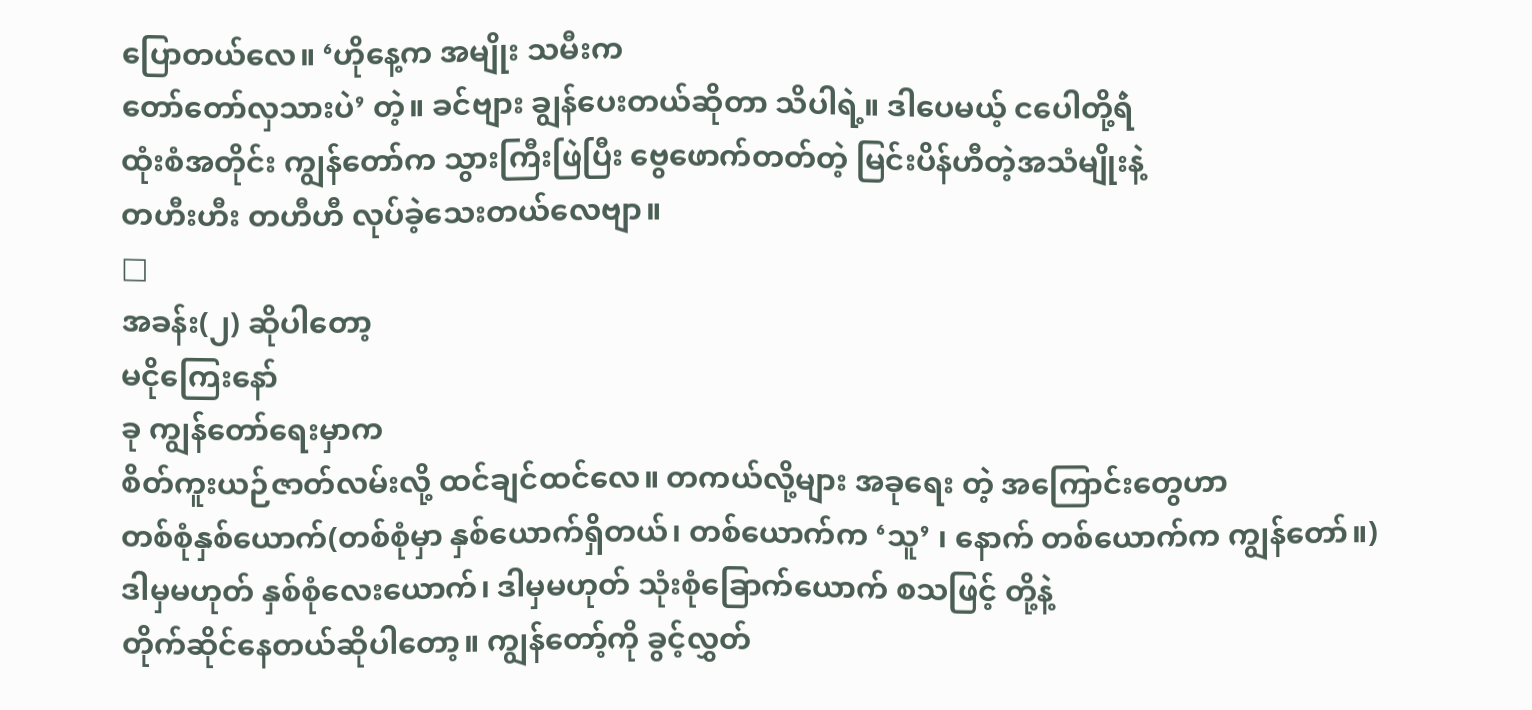ပြောတယ်လေ။ ‘ဟိုနေ့က အမျိုး သမီးက
တော်တော်လှသားပဲ’ တဲ့။ ခင်ဗျား ချွန်ပေးတယ်ဆိုတာ သိပါရဲ့။ ဒါပေမယ့် ငပေါတို့ရဲံ
ထုံးစံအတိုင်း ကျွန်တော်က သွားကြီးဖြဲပြီး ဗွေဖောက်တတ်တဲ့ မြင်းပိန်ဟီတဲ့အသံမျိုးနဲ့
တဟီးဟီး တဟီဟီ လုပ်ခဲ့သေးတယ်လေဗျာ။
□
အခန်း(၂) ဆိုပါတော့
မငိုကြေးနော်
ခု ကျွန်တော်ရေးမှာက
စိတ်ကူးယဉ်ဇာတ်လမ်းလို့ ထင်ချင်ထင်လေ။ တကယ်လို့များ အခုရေး တဲ့ အကြောင်းတွေဟာ
တစ်စုံနှစ်ယောက်(တစ်စုံမှာ နှစ်ယောက်ရှိတယ်၊ တစ်ယောက်က ‘သူ’ ၊ နောက် တစ်ယောက်က ကျွန်တော်။)
ဒါမှမဟုတ် နှစ်စုံလေးယောက်၊ ဒါမှမဟုတ် သုံးစုံခြောက်ယောက် စသဖြင့် တို့နဲ့
တိုက်ဆိုင်နေတယ်ဆိုပါတော့။ ကျွန်တော့်ကို ခွင့်လွှတ်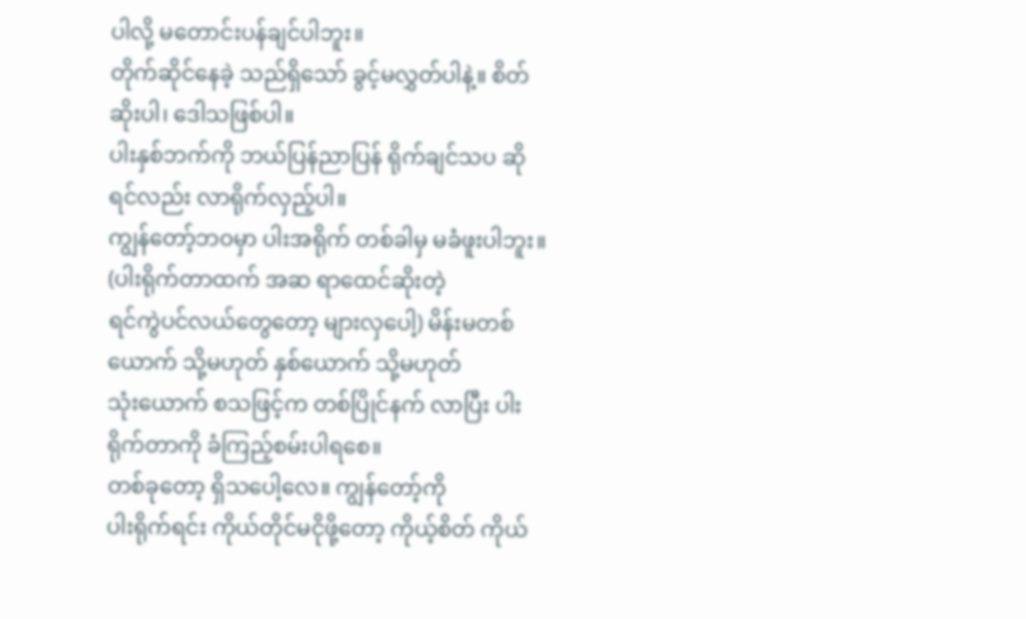ပါလို့ မတောင်းပန်ချင်ပါဘူး။
တိုက်ဆိုင်နေခဲ့ သည်ရှိသော် ခွင့်မလွှတ်ပါနဲ့။ စိတ်ဆိုးပါ၊ ဒေါသဖြစ်ပါ။
ပါးနှစ်ဘက်ကို ဘယ်ပြန်ညာပြန် ရိုက်ချင်သပ ဆိုရင်လည်း လာရိုက်လှည့်ပါ။
ကျွန်တော့်ဘဝမှာ ပါးအရိုက် တစ်ခါမှ မခံဖူးပါဘူး။ (ပါးရိုက်တာထက် အဆ ရာထေင်ဆိုးတဲ့
ရင်ကွဲပင်လယ်တွေတော့ များလှပေါ့) မိန်းမတစ်ယောက် သို့မဟုတ် နှစ်ယောက် သို့မဟုတ်
သုံးယောက် စသဖြင့်က တစ်ပြိုင်နက် လာပြီး ပါးရိုက်တာကို ခံကြည့်စမ်းပါရစေ။
တစ်ခုတော့ ရှိသပေါ့လေ။ ကျွန်တော့်ကို
ပါးရိုက်ရင်း ကိုယ်တိုင်မငိုဖို့တော့ ကိုယ့်စိတ် ကိုယ်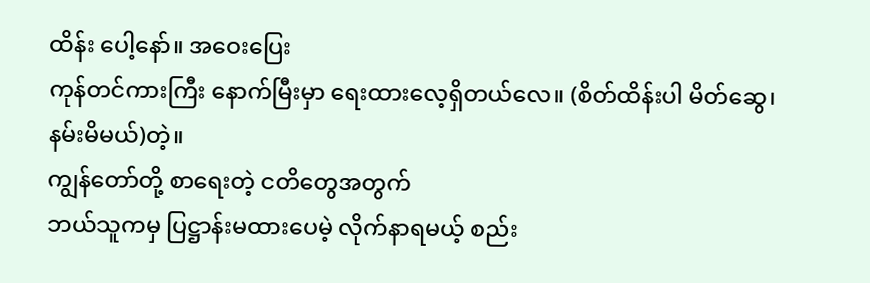ထိန်း ပေါ့နော်။ အဝေးပြေး
ကုန်တင်ကားကြီး နောက်မြီးမှာ ရေးထားလေ့ရှိတယ်လေ။ (စိတ်ထိန်းပါ မိတ်ဆွေ၊
နမ်းမိမယ်)တဲ့။
ကျွန်တော်တို့ စာရေးတဲ့ ငတိတွေအတွက်
ဘယ်သူကမှ ပြဋ္ဌာန်းမထားပေမဲ့ လိုက်နာရမယ့် စည်း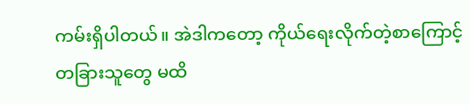ကမ်းရှိပါတယ်။ အဲဒါကတော့ ကိုယ်ရေးလိုက်တဲ့စာကြောင့်
တခြားသူတွေ မထိ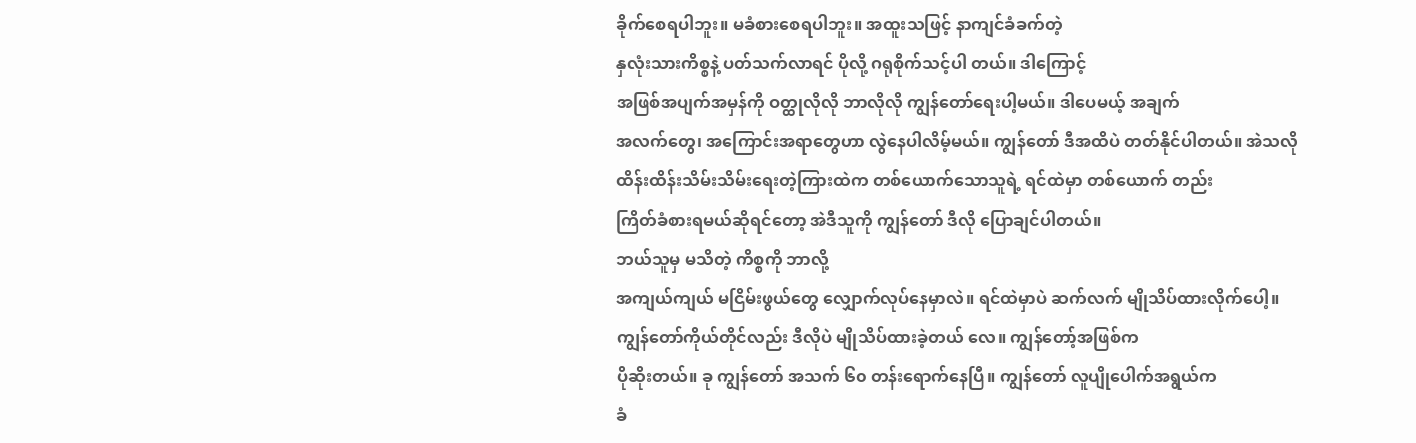ခိုက်စေရပါဘူး။ မခံစားစေရပါဘူး။ အထူးသဖြင့် နာကျင်ခံခက်တဲ့
နှလုံးသားကိစ္စနဲ့ ပတ်သက်လာရင် ပိုလို့ ဂရုစိုက်သင့်ပါ တယ်။ ဒါကြောင့်
အဖြစ်အပျက်အမှန်ကို ဝတ္ထုလိုလို ဘာလိုလို ကျွန်တော်ရေးပါ့မယ်။ ဒါပေမယ့် အချက်
အလက်တွေ၊ အကြောင်းအရာတွေဟာ လွဲနေပါလိမ့်မယ်။ ကျွန်တော် ဒီအထိပဲ တတ်နိုင်ပါတယ်။ အဲသလို
ထိန်းထိန်းသိမ်းသိမ်းရေးတဲ့ကြားထဲက တစ်ယောက်သောသူရဲ့ ရင်ထဲမှာ တစ်ယောက် တည်း
ကြိတ်ခံစားရမယ်ဆိုရင်တော့ အဲဒီသူကို ကျွန်တော် ဒီလို ပြောချင်ပါတယ်။
ဘယ်သူမှ မသိတဲ့ ကိစ္စကို ဘာလို့
အကျယ်ကျယ် မငြိမ်းဖွယ်တွေ လျှောက်လုပ်နေမှာလဲ။ ရင်ထဲမှာပဲ ဆက်လက် မျိုသိပ်ထားလိုက်ပေါ့။
ကျွန်တော်ကိုယ်တိုင်လည်း ဒီလိုပဲ မျိုသိပ်ထားခဲ့တယ် လေ။ ကျွန်တော့်အဖြစ်က
ပိုဆိုးတယ်။ ခု ကျွန်တော် အသက် ၆၀ တန်းရောက်နေပြီ။ ကျွန်တော် လူပျိုပေါက်အရွယ်က
ခံ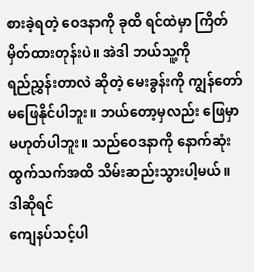စားခဲ့ရတဲ့ ဝေဒနာကို ခုထိ ရင်ထဲမှာ ကြိတ်မှိတ်ထားတုန်းပဲ။ အဲဒါ ဘယ်သူ့ကို
ရည်ညွှန်းတာလဲ ဆိုတဲ့ မေးခွန်းကို ကျွန်တော် မဖြေနိုင်ပါဘူး။ ဘယ်တော့မှလည်း ဖြေမှာ
မဟုတ်ပါဘူး။ သည်ဝေဒနာကို နောက်ဆုံးထွက်သက်အထိ သိမ်းဆည်းသွားပါ့မယ်။ ဒါဆိုရင်
ကျေနပ်သင့်ပါ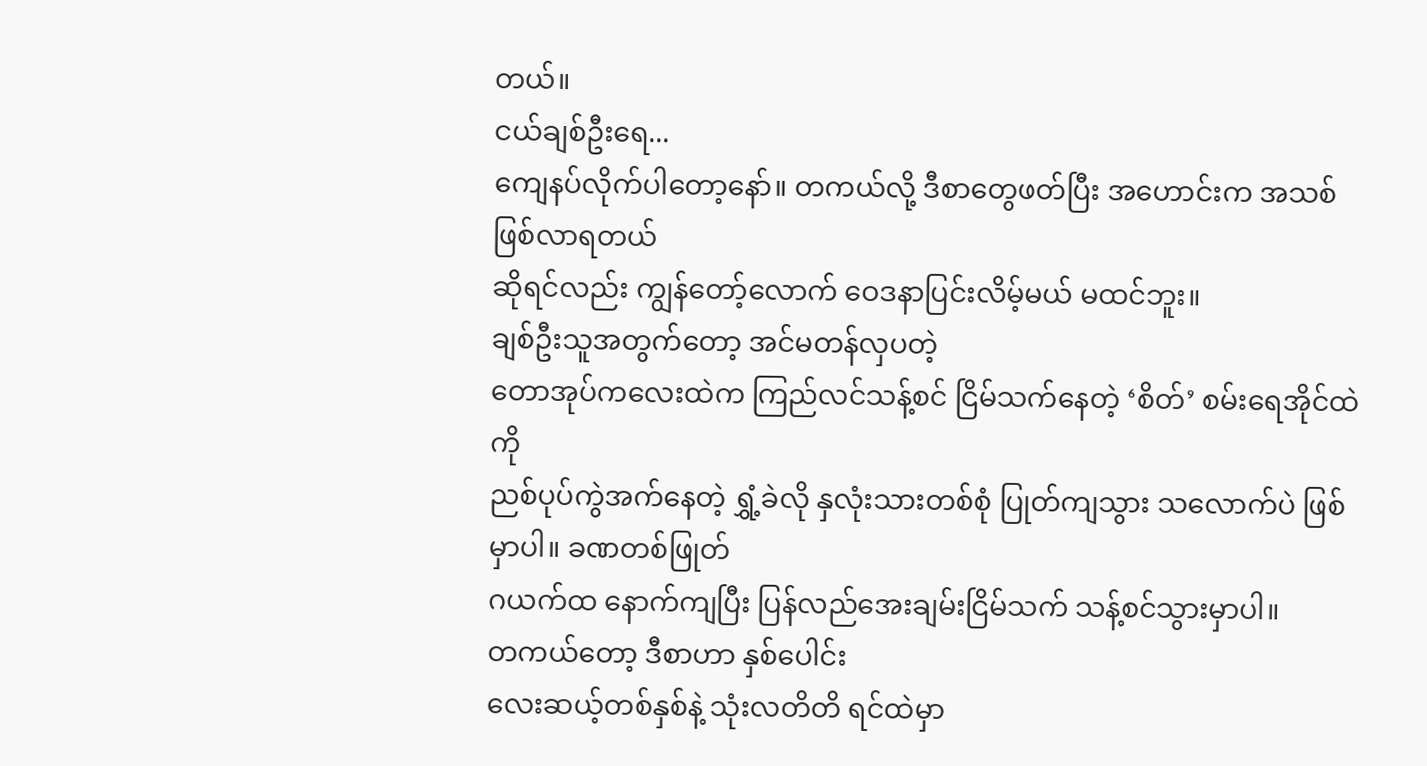တယ်။
ငယ်ချစ်ဦးရေ...
ကျေနပ်လိုက်ပါတော့နော်။ တကယ်လို့ ဒီစာတွေဖတ်ပြီး အဟောင်းက အသစ်ဖြစ်လာရတယ်
ဆိုရင်လည်း ကျွန်တော့်လောက် ဝေဒနာပြင်းလိမ့်မယ် မထင်ဘူး။
ချစ်ဦးသူအတွက်တော့ အင်မတန်လှပတဲ့
တောအုပ်ကလေးထဲက ကြည်လင်သန့်စင် ငြိမ်သက်နေတဲ့ ‘စိတ်’ စမ်းရေအိုင်ထဲကို
ညစ်ပုပ်ကွဲအက်နေတဲ့ ရွှံ့ခဲလို နှလုံးသားတစ်စုံ ပြုတ်ကျသွား သလောက်ပဲ ဖြစ်မှာပါ။ ခဏတစ်ဖြုတ်
ဂယက်ထ နောက်ကျပြီး ပြန်လည်အေးချမ်းငြိမ်သက် သန့်စင်သွားမှာပါ။
တကယ်တော့ ဒီစာဟာ နှစ်ပေါင်း
လေးဆယ့်တစ်နှစ်နဲ့ သုံးလတိတိ ရင်ထဲမှာ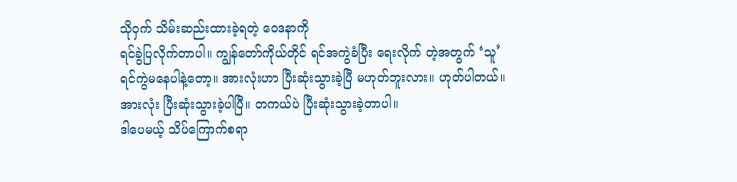သိုဝှက် သိမ်းဆည်းထားခဲ့ရတဲ့ ဝေဒနာကို
ရင်ခွဲပြလိုက်တာပါ။ ကျွန်တော်ကိုယ်တိုင် ရင်အကွဲခံပြီး ရေးလိုက် တဲ့အတွက် ‘သူ’
ရင်ကွဲမနေပါနဲ့တော့။ အားလုံးဟာ ပြီးဆုံးသွားခဲ့ပြီ မဟုတ်ဘူးလား။ ဟုတ်ပါတယ်။
အားလုံး ပြီးဆုံးသွားခဲ့ပါပြီ။ တကယ်ပဲ ပြီးဆုံးသွားခဲ့တာပါ။
ဒါပေမယ့် သိပ်ကြောက်စရာ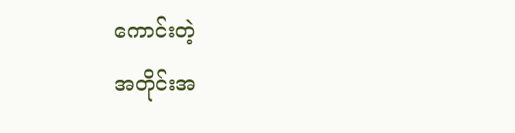ကောင်းတဲ့
အတိုင်းအ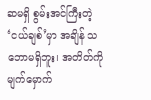ဆမရှိ စွမ်းအင်ကြီးတဲ့ ‘ငယ်ချစ်’မှာ အချိန် သဘောမရှိဘူး၊ အတိတ်ကို မျက်မှောက်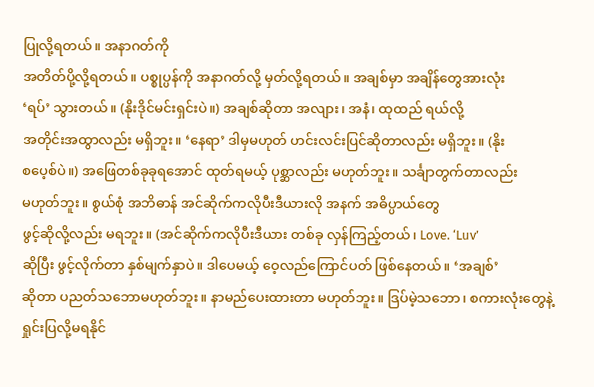ပြုလို့ရတယ်။ အနာဂတ်ကို
အတိတ်ပို့လို့ရတယ်။ ပစ္စုပ္ပန်ကို အနာဂတ်လို့ မှတ်လို့ရတယ်။ အချစ်မှာ အချိန်တွေအားလုံး
‘ရပ်’ သွားတယ်။ (နိုးဒိုင်မင်းရှင်းပဲ။) အချစ်ဆိုတာ အလျား၊ အနံ၊ ထုထည် ရယ်လို့
အတိုင်းအထွာလည်း မရှိဘူး။ ‘နေရာ’ ဒါမှမဟုတ် ဟင်းလင်းပြင်ဆိုတာလည်း မရှိဘူး။ (နိုး
စပေ့စ်ပဲ။) အဖြေတစ်ခုခုရအောင် ထုတ်ရမယ့် ပုစ္ဆာလည်း မဟုတ်ဘူး။ သင်္ချာတွက်တာလည်း
မဟုတ်ဘူး။ စွယ်စုံ အဘိဓာန် အင်ဆိုက်ကလိုပီးဒီယားလို အနက် အဓိပ္ပာယ်တွေ
ဖွင့်ဆိုလို့လည်း မရဘူး။ (အင်ဆိုက်ကလိုပီးဒီယား တစ်ခု လှန်ကြည့်တယ်၊ Love. ‘Luv’
ဆိုပြီး ဖွင့်လိုက်တာ နှစ်မျက်နှာပဲ။ ဒါပေမယ့် ဝေ့လည်ကြောင်ပတ် ဖြစ်နေတယ်။ ‘အချစ်’
ဆိုတာ ပညတ်သဘောမဟုတ်ဘူး။ နာမည်ပေးထားတာ မဟုတ်ဘူး။ ဒြပ်မဲ့သဘော၊ စကားလုံးတွေနဲ့
ရှုင်းပြလို့မရနိုင်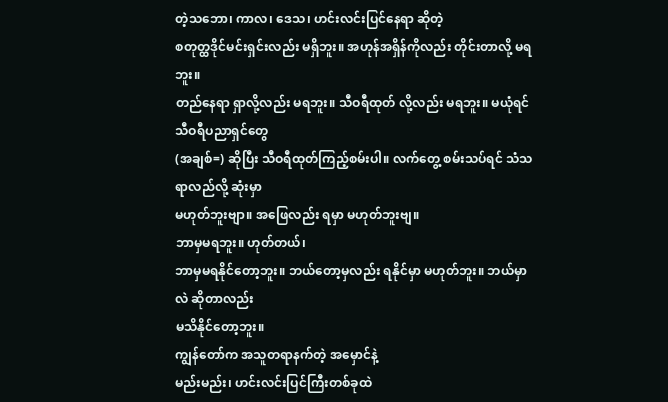တဲ့သဘော၊ ကာလ၊ ဒေသ၊ ဟင်းလင်းပြင်နေရာ ဆိုတဲ့
စတုတ္ထဒိုင်မင်းရှင်းလည်း မရှိဘူး။ အဟုန်အရှိန်ကိုလည်း တိုင်းတာလို့ မရဘူး။
တည်နေရာ ရှာလို့လည်း မရဘူး။ သီဝရီထုတ် လို့လည်း မရဘူး။ မယုံရင် သီဝရီပညာရှင်တွေ
(အချစ်=) ဆိုပြီး သီဝရီထုတ်ကြည့်စမ်းပါ။ လက်တွေ့ စမ်းသပ်ရင် သံသရာလည်လို့ ဆုံးမှာ
မဟုတ်ဘူးဗျာ။ အဖြေလည်း ရမှာ မဟုတ်ဘူးဗျ။
ဘာမှမရဘူး။ ဟုတ်တယ်၊
ဘာမှမရနိုင်တော့ဘူး။ ဘယ်တော့မှလည်း ရနိုင်မှာ မဟုတ်ဘူး။ ဘယ်မှာလဲ ဆိုတာလည်း
မသိနိုင်တော့ဘူး။
ကျွန်တော်က အသူတရာနက်တဲ့ အမှောင်နဲ့
မည်းမည်း၊ ဟင်းလင်းပြင်ကြီးတစ်ခုထဲ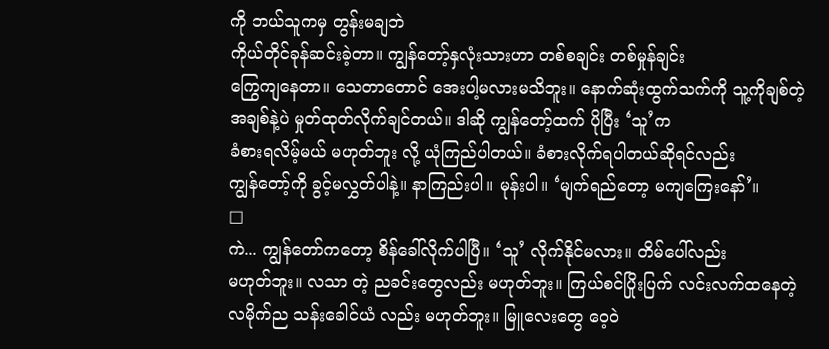ကို ဘယ်သူကမှ တွန်းမချဘဲ
ကိုယ်တိုင်ခုန်ဆင်းခဲ့တာ။ ကျွန်တော့်နှလုံးသားဟာ တစ်စချင်း တစ်မှုန်ချင်း
ကြွေကျနေတာ။ သေတာတောင် အေးပါ့မလားမသိဘူး။ နောက်ဆုံးထွက်သက်ကို သူ့ကိုချစ်တဲ့
အချစ်နဲ့ပဲ မှုတ်ထုတ်လိုက်ချင်တယ်။ ဒါဆို ကျွန်တော့်ထက် ပိုပြီး ‘သူ’က
ခံစားရလိမ့်မယ် မဟုတ်ဘူး လို့ ယုံကြည်ပါတယ်။ ခံစားလိုက်ရပါတယ်ဆိုရင်လည်း
ကျွန်တော့်ကို ခွင့်မလွှတ်ပါနဲ့။ နာကြည်းပါ။ မုန်းပါ။ ‘မျက်ရည်တော့ မကျကြေးနော်’။
□
ကဲ... ကျွန်တော်ကတော့ စိန်ခေါ်လိုက်ပါပြီ။ ‘သူ’ လိုက်နိုင်မလား။ တိမ်ပေါ်လည်း
မဟုတ်ဘူး။ လသာ တဲ့ ညခင်းတွေလည်း မဟုတ်ဘူး။ ကြယ်စင်ပြိုးပြက် လင်းလက်ထနေတဲ့
လမိုက်ည သန်းခေါင်ယံ လည်း မဟုတ်ဘူး။ မြူလေးတွေ ဝေ့ဝဲ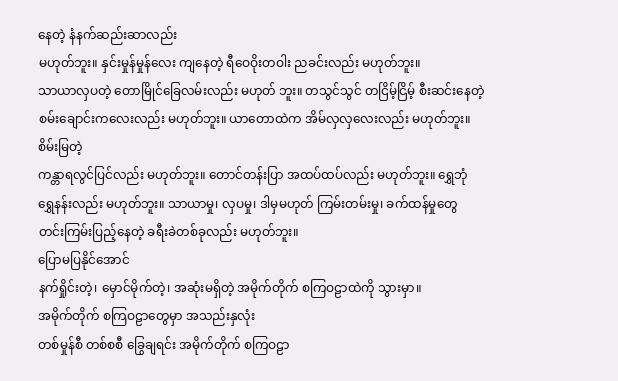နေတဲ့ နံနက်ဆည်းဆာလည်း
မဟုတ်ဘူး။ နှင်းမှုန်မှုန်လေး ကျနေတဲ့ ရီဝေဝိုးတဝါး ညခင်းလည်း မဟုတ်ဘူး။
သာယာလှပတဲ့ တောမြိုင်ခြေလမ်းလည်း မဟုတ် ဘူး။ တသွင်သွင် တငြိမ့်ငြိမ့် စီးဆင်းနေတဲ့
စမ်းချောင်းကလေးလည်း မဟုတ်ဘူး။ ယာတောထဲက အိမ်လှလှလေးလည်း မဟုတ်ဘူး။ စိမ်းမြတဲ့
ကန္တာရလွင်ပြင်လည်း မဟုတ်ဘူး။ တောင်တန်းပြာ အထပ်ထပ်လည်း မဟုတ်ဘူး။ ရွှေဘုံ
ရွှေနန်းလည်း မဟုတ်ဘူး။ သာယာမှု၊ လှပမှု၊ ဒါမှမဟုတ် ကြမ်းတမ်းမှု၊ ခက်ထန်မှုတွေ
တင်းကြမ်းပြည့်နေတဲ့ ခရီးခဲတစ်ခုလည်း မဟုတ်ဘူး။
ပြောမပြနိုင်အောင်
နက်ရှိုင်းတဲ့၊ မှောင်မိုက်တဲ့၊ အဆုံးမရှိတဲ့ အမိုက်တိုက် စကြဝဠာထဲကို သွားမှာ။
အမိုက်တိုက် စကြဝဠာတွေမှာ အသည်းနှလုံး
တစ်မှုန်စီ တစ်စစီ ခြွေချရင်း အမိုက်တိုက် စကြဝဠာ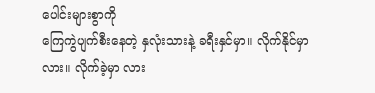ပေါင်းများစွာကို
ကြေကွဲပျက်စီးနေတဲ့ နှလုံးသားနဲ့ ခရီးနှင်မှာ။ လိုက်နိုင်မှာလား။ လိုက်ခဲ့မှာ လား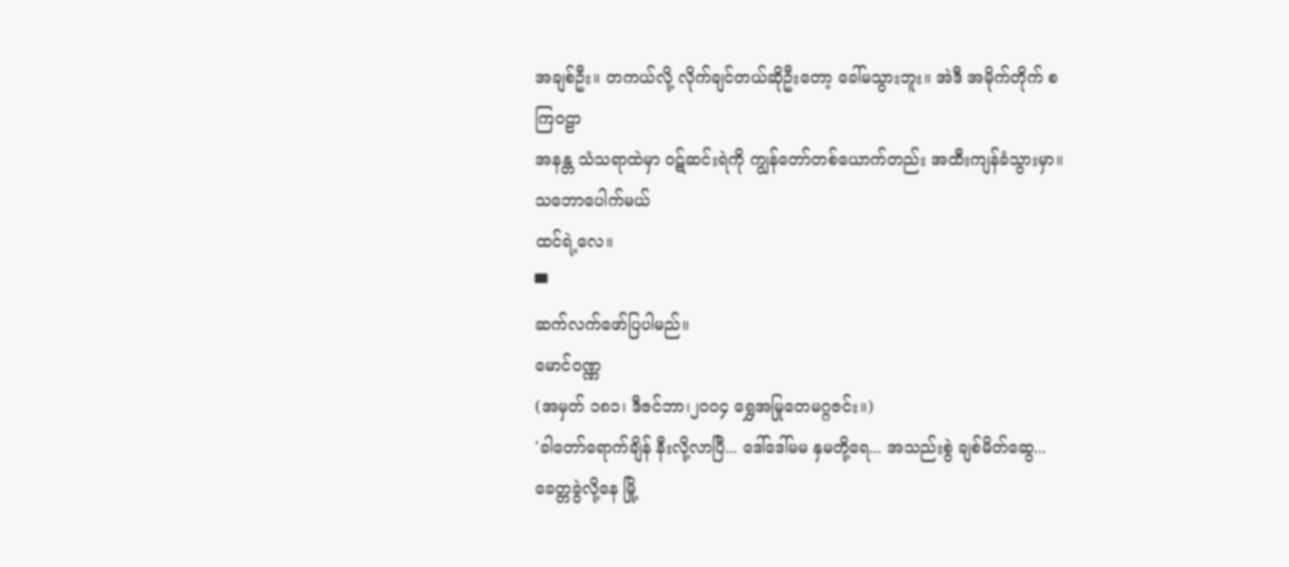အချစ်ဦး။ တကယ်လို့ လိုက်ချင်တယ်ဆိုဦးတော့ ခေါ်မသွားဘူး။ အဲဒီ အမိုက်တိုက် စကြဝဠာ
အနန္တ သံသရာထဲမှာ ဝဋ်ဆင်းရဲကို ကျွန်တော်တစ်ယောက်တည်း အထီးကျန်ခံသွားမှာ။ သဘောပေါက်မယ်
ထင်ရဲ့လေ။
▀
ဆက်လက်ဖော်ပြပါမည်။
မောင်ဝဏ္ဏ
(အမှတ် ၁၈၁၊ ဒီဇင်ဘာ၊၂၀၀၄ ရွှေအမြုတေမဂ္ဂဇင်း။)
'ခါတော်ရောက်ချိန် နီးလို့လာပြီ... ဒေါ်ဒေါ်မမ နှမတို့ရေ... အသည်းစွဲ ချစ်မိတ်ဆွေ... ခေတ္တခွဲလို့နေ မြို့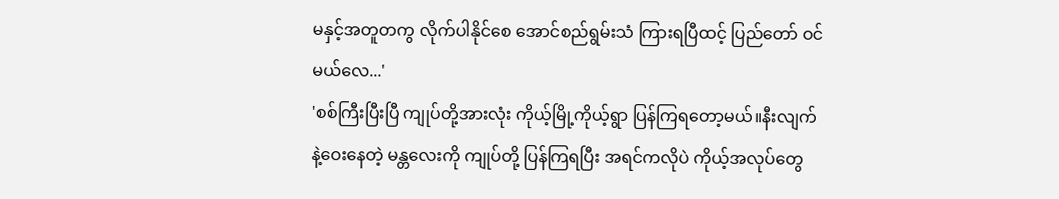မနှင့်အတူတကွ လိုက်ပါနိုင်စေ အောင်စည်ရွမ်းသံ ကြားရပြီထင့် ပြည်တော် ဝင်မယ်လေ...'
'စစ်ကြီးပြီးပြီ ကျုပ်တို့အားလုံး ကိုယ့်မြို့ကိုယ့်ရွာ ပြန်ကြရတော့မယ်။နီးလျက်နဲ့ဝေးနေတဲ့ မန္တလေးကို ကျုပ်တို့ ပြန်ကြရပြီး အရင်ကလိုပဲ ကိုယ့်အလုပ်တွေ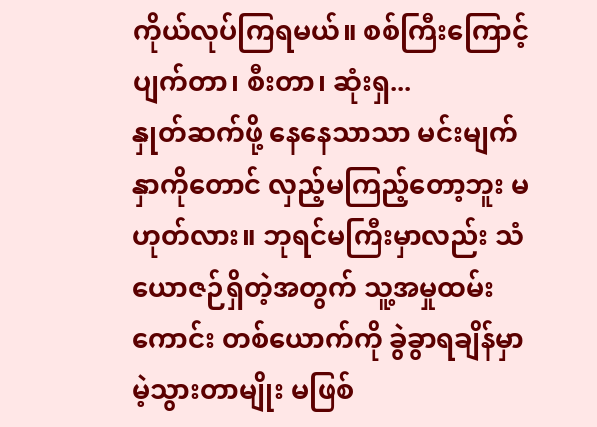ကိုယ်လုပ်ကြရမယ်။ စစ်ကြီးကြောင့် ပျက်တာ၊ စီးတာ၊ ဆုံးရှ...
နှုတ်ဆက်ဖို့ နေနေသာသာ မင်းမျက်နှာကိုတောင် လှည့်မကြည့်တော့ဘူး မဟုတ်လား။ ဘုရင်မကြီးမှာလည်း သံယောဇဉ်ရှိတဲ့အတွက် သူ့အမှုထမ်းကောင်း တစ်ယောက်ကို ခွဲခွာရချိန်မှာ မဲ့သွားတာမျိုး မဖြစ်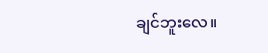ချင်ဘူးလေ။